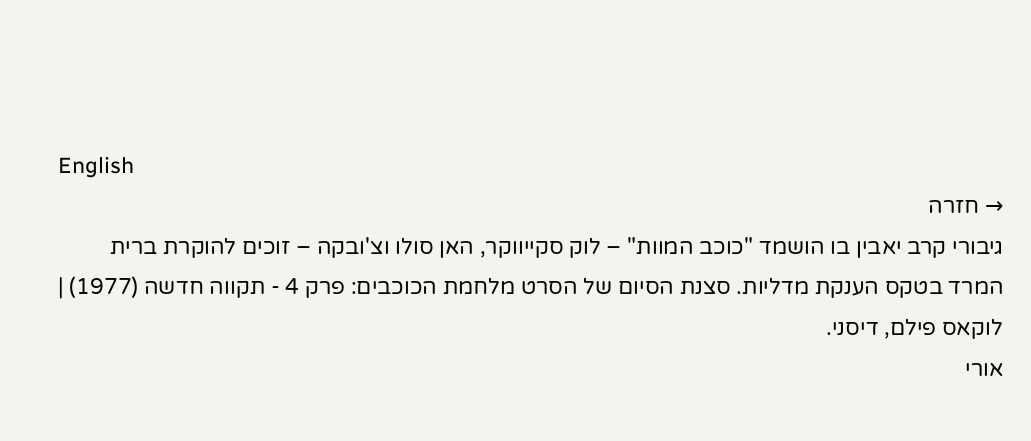English
→ חזרה
גיבורי קרב יאבין בו הושמד "כוכב המוות" – לוק סקייווקר, האן סולו וצ'ובקה – זוכים להוקרת ברית המרד בטקס הענקת מדליות. סצנת הסיום של הסרט מלחמת הכוכבים: פרק 4 - תקווה חדשה (1977) | לוקאס פילם, דיסני.
אורי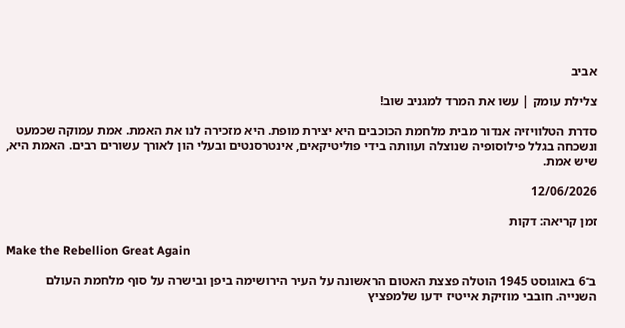אביב

צלילת עומק | עשו את המרד למגניב שוב!

סדרת הטלוויזיה אנדור מבית מלחמת הכוכבים היא יצירת מופת. היא מזכירה לנו את האמת. אמת עמוקה שכמעט ונשכחה בגלל פילוסופיה שנוצלה ועוותה בידי פוליטיקאים, אינטרסנטים ובעלי הון לאורך עשורים רבים. האמת היא, שיש אמת.

12/06/2026

זמן קריאה: דקות

Make the Rebellion Great Again

ב־6 באוגוסט 1945 הוטלה פצצת האטום הראשונה על העיר הירושימה ביפן ובישרה על סוף מלחמת העולם השנייה. חובבי מוזיקת אייטיז ידעו שלמפציץ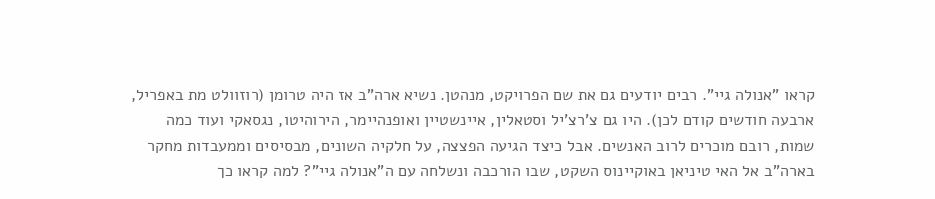קראו "אנולה גיי". רבים יודעים גם את שם הפרויקט, מנהטן. נשיא ארה"ב אז היה טרומן (רוזוולט מת באפריל, ארבעה חודשים קודם לכן). היו גם צ'רצ'יל וסטאלין, איינשטיין ואופנהיימר, הירוהיטו, נגסאקי ועוד כמה שמות, רובם מוכרים לרוב האנשים. אבל כיצד הגיעה הפצצה, על חלקיה השונים, מבסיסים וממעבדות מחקר בארה"ב אל האי טיניאן באוקיינוס השקט, שבו הורכבה ונשלחה עם ה"אנולה גיי"? למה קראו כך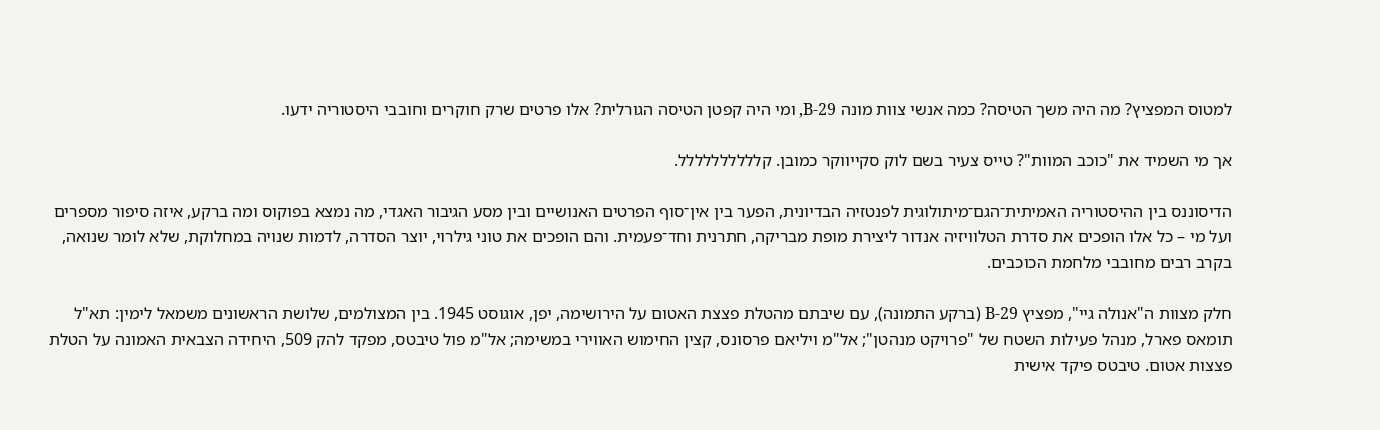למטוס המפציץ? מה היה משך הטיסה? כמה אנשי צוות מונה B-29, ומי היה קפטן הטיסה הגורלית? אלו פרטים שרק חוקרים וחובבי היסטוריה ידעו.

אך מי השמיד את "כוכב המוות"? טייס צעיר בשם לוק סקייווקר כמובן. קלללללללללל.

הדיסוננס בין ההיסטוריה האמיתית־הגם־מיתולוגית לפנטזיה הבדיונית, הפער בין אין־סוף הפרטים האנושיים ובין מסע הגיבור האגדי, מה נמצא בפוקוס ומה ברקע, איזה סיפור מספרים ועל מי – כל אלו הופכים את סדרת הטלוויזיה אנדור ליצירת מופת מבריקה, חתרנית וחד־פעמית. והם הופכים את טוני גילרוי, יוצר הסדרה, לדמות שנויה במחלוקת, שלא לומר שנואה, בקרב רבים מחובבי מלחמת הכוכבים.

חלק מצוות ה"אנולה גיי", מפציץ B-29 (ברקע התמונה), עם שיבתם מהטלת פצצת האטום על הירושימה, יפן, אוגוסט 1945. בין המצולמים, שלושת הראשונים משמאל לימין: תא"ל תומאס פארל, מנהל פעילות השטח של "פרויקט מנהטן"; אל"מ ויליאם פרסונס, קצין החימוש האווירי במשימה; אל"מ פול טיבטס, מפקד להק 509, היחידה הצבאית האמונה על הטלת פצצות אטום. טיבטס פיקד אישית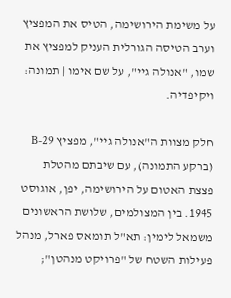על משימת הירושימה, הטיס את המפציץ וערב הטיסה הגורלית העניק למפציץ את שמו, "אנולה גיי", על שם אימו | תמונה: ויקיפדיה.

חלק מצוות ה"אנולה גיי", מפציץ B-29 (ברקע התמונה), עם שיבתם מהטלת פצצת האטום על הירושימה, יפן, אוגוסט 1945. בין המצולמים, שלושת הראשונים משמאל לימין: תא"ל תומאס פארל, מנהל פעילות השטח של "פרויקט מנהטן";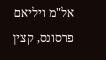אל"מ ויליאם פרסונס, קצין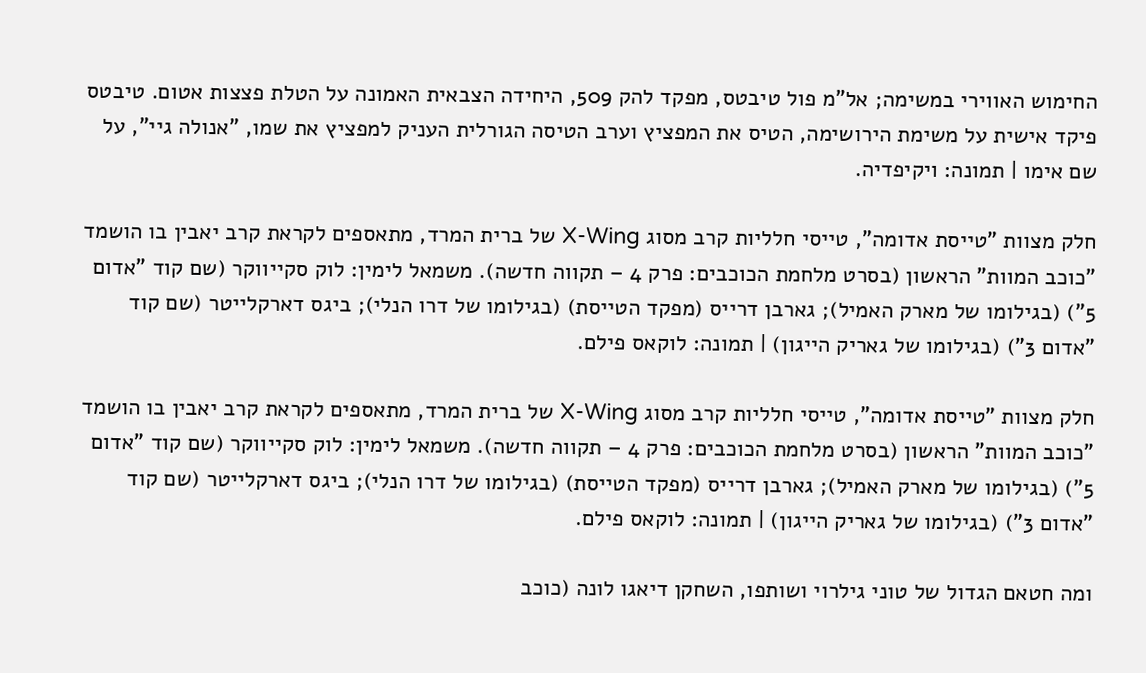החימוש האווירי במשימה; אל"מ פול טיבטס, מפקד להק 509, היחידה הצבאית האמונה על הטלת פצצות אטום. טיבטס פיקד אישית על משימת הירושימה, הטיס את המפציץ וערב הטיסה הגורלית העניק למפציץ את שמו, "אנולה גיי", על שם אימו | תמונה: ויקיפדיה.

חלק מצוות "טייסת אדומה", טייסי חלליות קרב מסוג X-Wing של ברית המרד, מתאספים לקראת קרב יאבין בו הושמד "כוכב המוות" הראשון (בסרט מלחמת הכוכבים: פרק 4 – תקווה חדשה). משמאל לימין: לוק סקייווקר (שם קוד "אדום 5") (בגילומו של מארק האמיל); גארבן דרייס (מפקד הטייסת) (בגילומו של דרו הנלי); ביגס דארקלייטר (שם קוד "אדום 3") (בגילומו של גאריק הייגון) | תמונה: לוקאס פילם.

חלק מצוות "טייסת אדומה", טייסי חלליות קרב מסוג X-Wing של ברית המרד, מתאספים לקראת קרב יאבין בו הושמד "כוכב המוות" הראשון (בסרט מלחמת הכוכבים: פרק 4 – תקווה חדשה). משמאל לימין: לוק סקייווקר (שם קוד "אדום 5") (בגילומו של מארק האמיל); גארבן דרייס (מפקד הטייסת) (בגילומו של דרו הנלי); ביגס דארקלייטר (שם קוד "אדום 3") (בגילומו של גאריק הייגון) | תמונה: לוקאס פילם.

ומה חטאם הגדול של טוני גילרוי ושותפו, השחקן דיאגו לונה (כוכב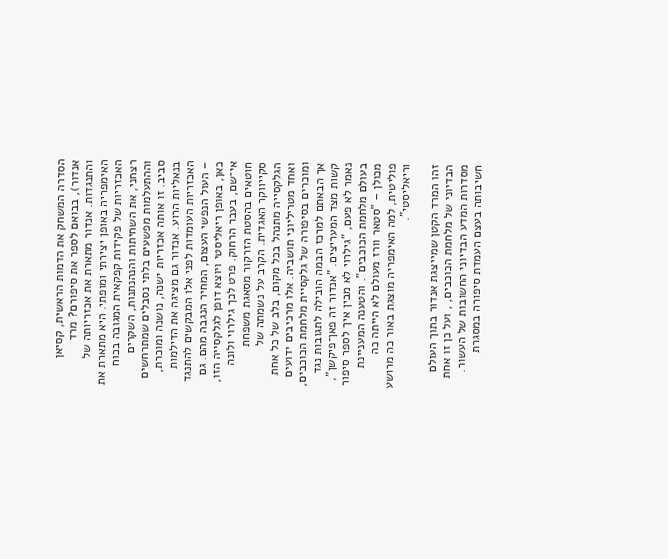הסדרה המשחק את הדמות הראשית, קסיאן אנדור), בבואם לספר את סיפורם? מרד והתנגדות. אנדור מתארת את אכזריותה של האימפריה באופן יצירתי ומופתי. היא מתארת את האכזריות של פקידות קפקאית המגובה בכוח רצחני, את השחיתות והנהנתנות, השקרים וההתעלמות מפשעים בלתי נסבלים שמתרחשים סביב. זו אותה אכזריות ישנה, נושנה ומוכרת, בנאליות הרוע. אנדור גם מציגה את הדילמות האכזריות העומדות לפני אלו המבקשים להתנגד – העול הנפשי העצום, המחיר הנגבה מהם. גם כאן, באופן ריאליסטי ויוצא דופן לגלקסייה הזו, אי־שם, בעבר הרחוק. פרט לכך גילרוי ולונה חוטאים בהסטת הזרקור מסאגת משפחת סקייווקר האגדית. הקרב על נשמתה של הגלקסייה מתנהל בכל מקום, בלב של כל אחת ואחד מטריליוני תושביה. אלו מרכיבים ידועים ומוכרים בסיפורה של גלקסיית מלחמת הכוכבים, אך הבאתם למרכז הבמה הובילה לתגובות נגד קשות מצד המעריצים. "אנדור זה פאן־פיקשן", נאמר לא פעם, "גילרוי לא מבין איך לספר סיפור בעולם מלחמת הכוכבים". והטענה המעניינת מכולן – "סטאר וורז מעולם לא הייתה כה פוליטית, למה האימפריה מוצגת באור כה מרושע וריאליסטי".

זהו המרד הקטן שמייצגת אנדור בתוך העולם הבדיוני של מלחמת הכוכבים, , ועל כן זו אחת מסדרות המדע הבדיוני החשובות של העשור. חשיבותה בעצם העמדת סיפורה במסגרת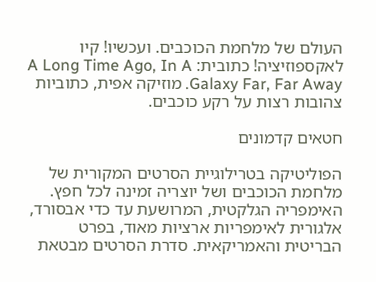העולם של מלחמת הכוכבים. ועכשיו! קיו לאקספוזיציה! כתובית: A Long Time Ago, In A Galaxy Far, Far Away. מוזיקה אפית, כתוביות צהובות רצות על רקע כוכבים.

חטאים קדמונים

הפוליטיקה בטרילוגיית הסרטים המקורית של מלחמת הכוכבים ושל יוצריה זמינה לכל חפץ. האימפריה הגלקטית, המרושעת עד כדי אבסורד, אלגורית לאימפריות ארציות מאוד, בפרט הבריטית והאמריקאית. סדרת הסרטים מבטאת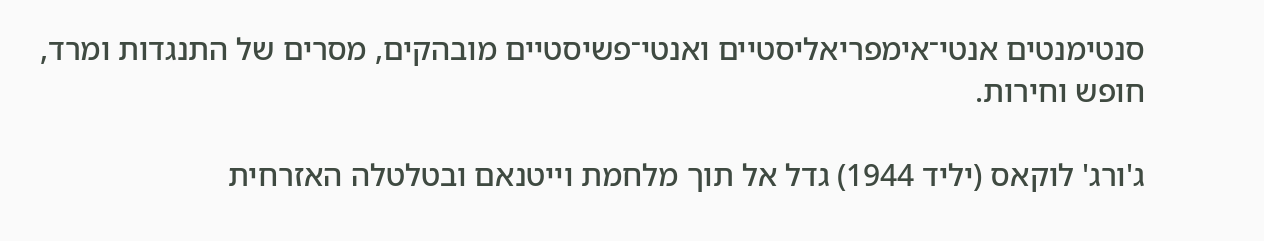סנטימנטים אנטי־אימפריאליסטיים ואנטי־פשיסטיים מובהקים, מסרים של התנגדות ומרד, חופש וחירות.

ג'ורג' לוקאס (יליד 1944) גדל אל תוך מלחמת וייטנאם ובטלטלה האזרחית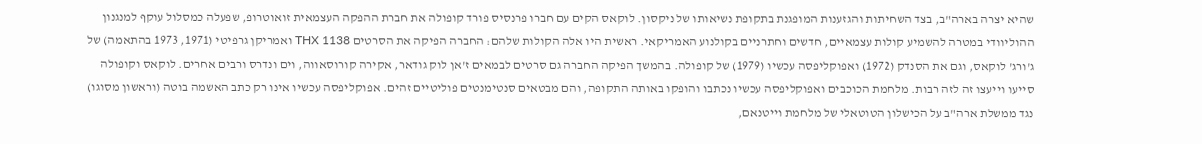שהיא יצרה בארה"ב, בצד השחיתות והגזענות המופגנת בתקופת נשיאותו של ניקסון. לוקאס הקים עם חברו פרנסיס פורד קופולה את חברת ההפקה העצמאית זואוטרופ, שפעלה כמסלול עוקף למנגנון ההוליוודי במטרה להשמיע קולות עצמאיים, חדשים וחתרניים בקולנוע האמריקאי. ראשית היו אלה הקולות שלהם: החברה הפיקה את הסרטים THX 1138 ואמריקן גרפיטי (1971, 1973 בהתאמה) של ג'ורג' לוקאס, וגם את הסנדק (1972) ואפוקליפסה עכשיו (1979) של קופולה. בהמשך הפיקה החברה גם סרטים לבמאים ז'אן לוק גודאר, אקירה קורוסאווה, וים ונדרס ורבים אחרים. לוקאס וקופולה סייעו וייעצו זה לזה רבות. מלחמת הכוכבים ואפוקליפסה עכשיו נכתבו והופקו באותה התקופה, והם מבטאים סנטימנטים פוליטיים זהים. אפוקליפסה עכשיו אינו רק כתב האשמה בוטה (וראשון מסוגו) נגד ממשלת ארה"ב על הכישלון הטוטאלי של מלחמת וייטנאם,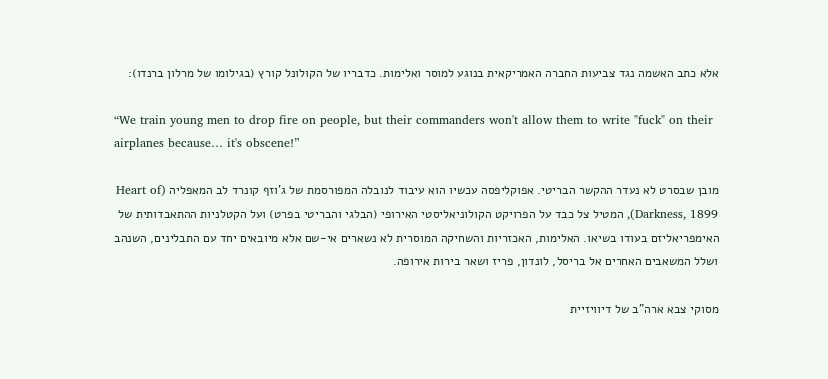אלא כתב האשמה נגד צביעות החברה האמריקאית בנוגע למוסר ואלימות. כדבריו של הקולונל קורץ (בגילומו של מרלון ברנדו):

“We train young men to drop fire on people, but their commanders won't allow them to write "fuck" on their airplanes because… it's obscene!”

מובן שבסרט לא נעדר ההקשר הבריטי. אפוקליפסה עכשיו הוא עיבוד לנובלה המפורסמת של ג'וזף קונרד לב המאפליה (Heart of Darkness, 1899), המטיל צל כבד על הפרויקט הקולוניאליסטי האירופי (הבלגי והבריטי בפרט) ועל הקטלניות ההתאבדותית של האימפריאליזם בעודו בשיאו. האלימות, האכזריות והשחיקה המוסרית לא נשארים אי-שם אלא מיובאים יחד עם התבלינים, השנהב ושלל המשאבים האחרים אל בריסל, לונדון, פריז ושאר בירות אירופה.

מסוקי צבא ארה"ב של דיוויזיית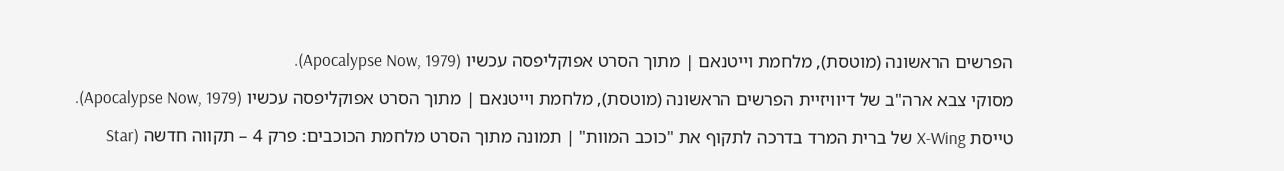הפרשים הראשונה (מוטסת), מלחמת וייטנאם | מתוך הסרט אפוקליפסה עכשיו (Apocalypse Now, 1979).

מסוקי צבא ארה"ב של דיוויזיית הפרשים הראשונה (מוטסת), מלחמת וייטנאם | מתוך הסרט אפוקליפסה עכשיו (Apocalypse Now, 1979).

טייסת X-Wing של ברית המרד בדרכה לתקוף את "כוכב המוות" | תמונה מתוך הסרט מלחמת הכוכבים: פרק 4 – תקווה חדשה (Star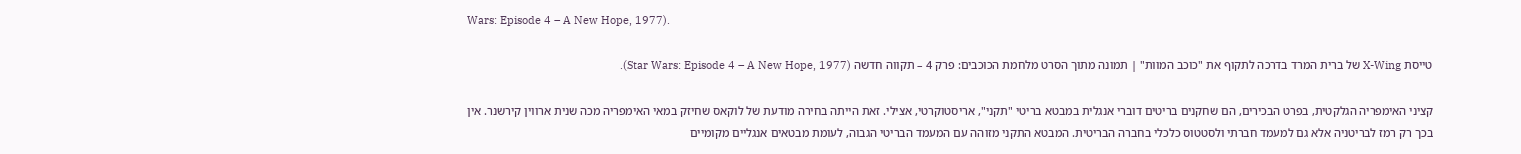Wars: Episode 4 – A New Hope, 1977).

טייסת X-Wing של ברית המרד בדרכה לתקוף את "כוכב המוות" | תמונה מתוך הסרט מלחמת הכוכבים: פרק 4 – תקווה חדשה (Star Wars: Episode 4 – A New Hope, 1977).

קציני האימפריה הגלקטית, בפרט הבכירים, הם שחקנים בריטים דוברי אנגלית במבטא בריטי "תקני", אריסטוקרטי, אצילי. זאת הייתה בחירה מודעת של לוקאס שחיזק במאי האימפריה מכה שנית ארווין קירשנר. אין בכך רק רמז לבריטניה אלא גם למעמד חברתי ולסטטוס כלכלי בחברה הבריטית. המבטא התקני מזוהה עם המעמד הבריטי הגבוה, לעומת מבטאים אנגליים מקומיים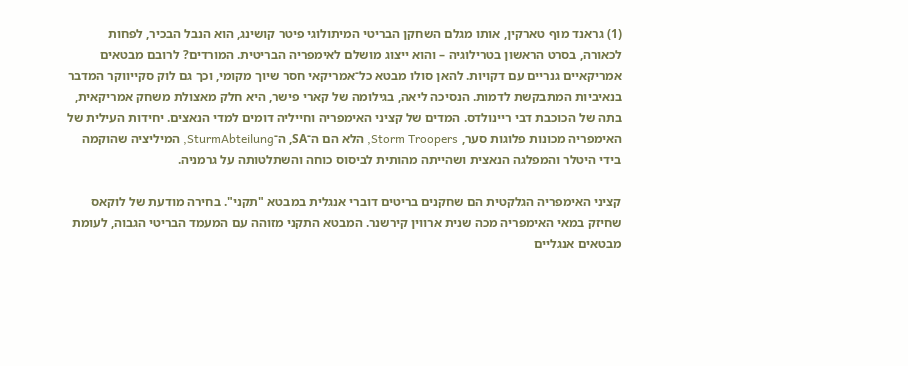(1) גראנד מוף טארקין, אותו מגלם השחקן הבריטי המיתולוגי פיטר קושינג, הוא הנבל הבכיר, לפחות לכאורה, בסרט הראשון בטרילוגיה – והוא ייצוג מושלם לאימפריה הבריטית. המורדים? לרובם מבטאים אמריקאיים גנריים עם דקויות. להאן סולו מבטא כל־אמריקאי חסר שיוך מקומי, וכך גם לוק סקייווקר המדבר בנאיביות המתבקשת לדמות. הנסיכה ליאה, בגילומה של קארי פישר, היא חלק מאצולת משחק אמריקאית, בתה של הכוכבת דבי ריינולדס. המדים של קציני האימפריה וחייליה דומים למדי הנאצים. יחידות העילית של האימפריה מכונות פלוגות סער, Storm Troopers, הלא הם ה־SA, ה־SturmAbteilung, המיליציה שהוקמה בידי היטלר והמפלגה הנאצית ושהייתה מהותית לביסוס כוחה והשתלטותה על גרמניה.

קציני האימפריה הגלקטית הם שחקנים בריטים דוברי אנגלית במבטא "תקני". בחירה מודעת של לוקאס שחיזק במאי האימפריה מכה שנית ארווין קירשנר. המבטא התקני מזוהה עם המעמד הבריטי הגבוה, לעומת מבטאים אנגליים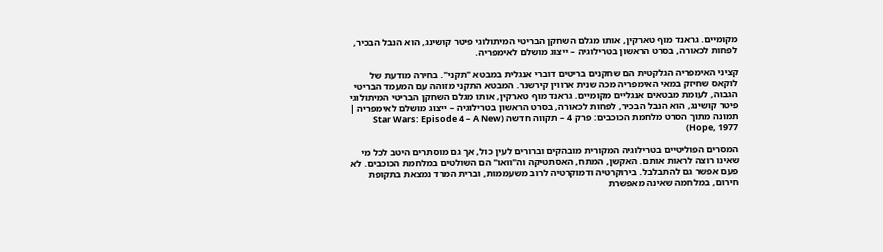מקומיים. גראנד מוף טארקין, אותו מגלם השחקן הבריטי המיתולוגי פיטר קושינג, הוא הנבל הבכיר, לפחות לכאורה, בסרט הראשון בטרילוגיה – ייצוג מושלם לאימפריה.

קציני האימפריה הגלקטית הם שחקנים בריטים דוברי אנגלית במבטא "תקני". בחירה מודעת של לוקאס שחיזק במאי האימפריה מכה שנית ארווין קירשנר. המבטא התקני מזוהה עם המעמד הבריטי הגבוה, לעומת מבטאים אנגליים מקומיים. גראנד מוף טארקין, אותו מגלם השחקן הבריטי המיתולוגי פיטר קושינג, הוא הנבל הבכיר, לפחות לכאורה, בסרט הראשון בטרילוגיה – ייצוג מושלם לאימפריה | תמונה מתוך הסרט מלחמת הכוכבים: פרק 4 – תקווה חדשה (Star Wars: Episode 4 – A New Hope, 1977)

המסרים הפוליטיים בטרילוגיה המקורית מובהקים וברורים לעין כול, אך גם מוסתרים היטב לכל מי שאינו רוצה לראות אותם. האקשן, המתח, האסתטיקה וה"וואו" הם השולטים במלחמת הכוכבים. לא פעם אפשר גם להתבלבל. בירוקרטיה ודמוקרטיה לרוב משעממות, וברית המרד נמצאת בתקופת חירום, במלחמה שאינה מאפשרת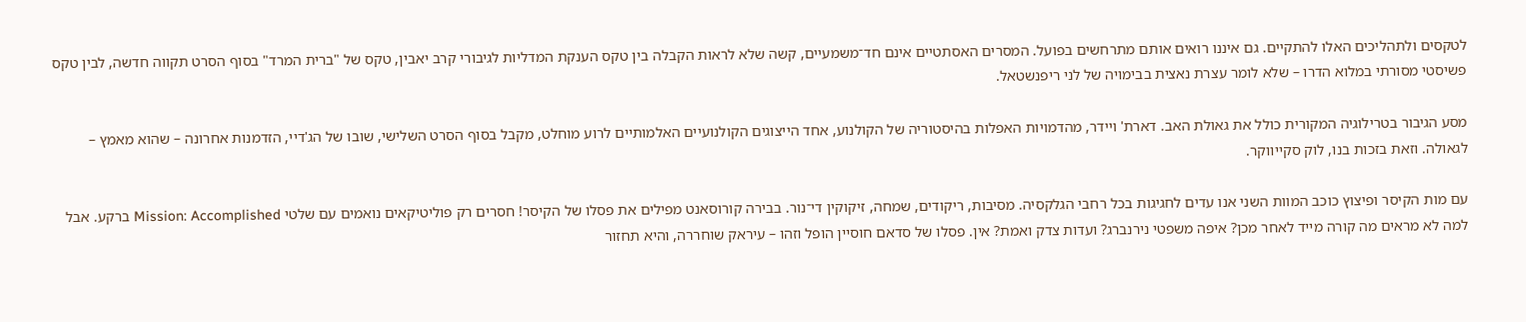לטקסים ולתהליכים האלו להתקיים. גם איננו רואים אותם מתרחשים בפועל. המסרים האסתטיים אינם חד־משמעיים, קשה שלא לראות הקבלה בין טקס הענקת המדליות לגיבורי קרב יאבין, טקס של "ברית המרד" בסוף הסרט תקווה חדשה, לבין טקס פשיסטי מסורתי במלוא הדרו – שלא לומר עצרת נאצית בבימויה של לני ריפנשטאל.

מסע הגיבור בטרילוגיה המקורית כולל את גאולת האב. דארת' ויידר, מהדמויות האפלות בהיסטוריה של הקולנוע, אחד הייצוגים הקולנועיים האלמותיים לרוע מוחלט, מקבל בסוף הסרט השלישי, שובו של הג'דיי, הזדמנות אחרונה – שהוא מאמץ – לגאולה. וזאת בזכות בנו, לוק סקייווקר.

עם מות הקיסר ופיצוץ כוכב המוות השני אנו עדים לחגיגות בכל רחבי הגלקסיה. מסיבות, ריקודים, שמחה, זיקוקין די־נור. בבירה קורוסאנט מפילים את פסלו של הקיסר! חסרים רק פוליטיקאים נואמים עם שלטי Mission: Accomplished ברקע. אבל למה לא מראים מה קורה מייד לאחר מכן? איפה משפטי נירנברג? ועדות צדק ואמת? אין. פסלו של סדאם חוסיין הופל וזהו – עיראק שוחררה, והיא תחזור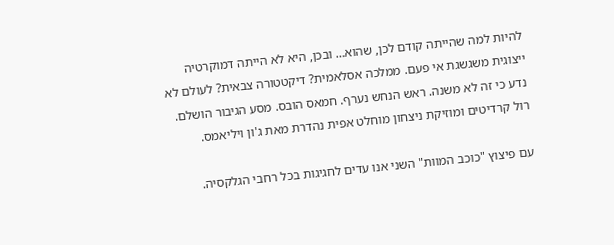להיות למה שהייתה קודם לכן, שהוא… ובכן, היא לא הייתה דמוקרטיה ייצוגית משגשגת אי פעם. ממלכה אסלאמית? דיקטטורה צבאית? לעולם לא נדע כי זה לא משנה. ראש הנחש נערף. חמאס הובס. מסע הגיבור הושלם. רול קרדיטים ומוזיקת ניצחון מוחלט אפית נהדרת מאת ג'ון ויליאמס.

עם פיצוץ "כוכב המוות" השני אנו עדים לחגיגות בכל רחבי הגלקסיה.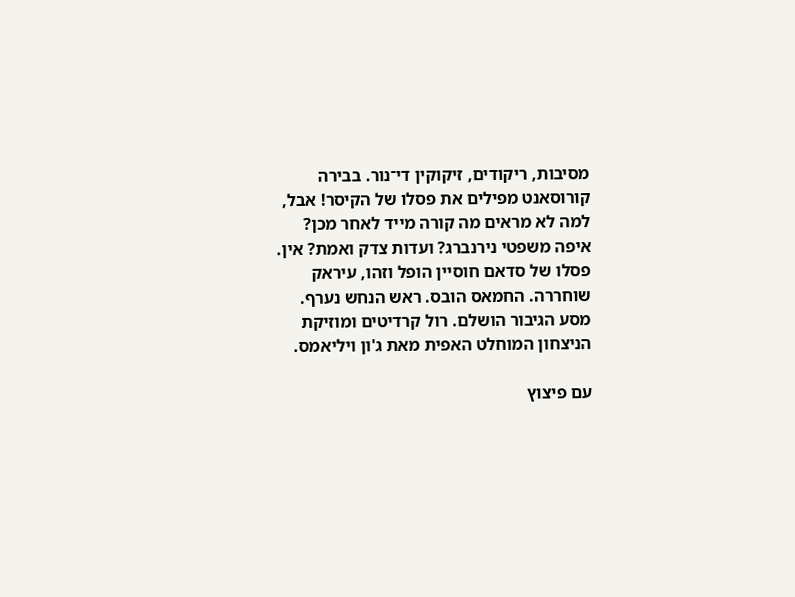מסיבות, ריקודים, זיקוקין די־נור. בבירה קורוסאנט מפילים את פסלו של הקיסר! אבל, למה לא מראים מה קורה מייד לאחר מכן? איפה משפטי נירנברג? ועדות צדק ואמת? אין. פסלו של סדאם חוסיין הופל וזהו, עיראק שוחררה. החמאס הובס. ראש הנחש נערף. מסע הגיבור הושלם. רול קרדיטים ומוזיקת הניצחון המוחלט האפית מאת ג'ון ויליאמס.

עם פיצוץ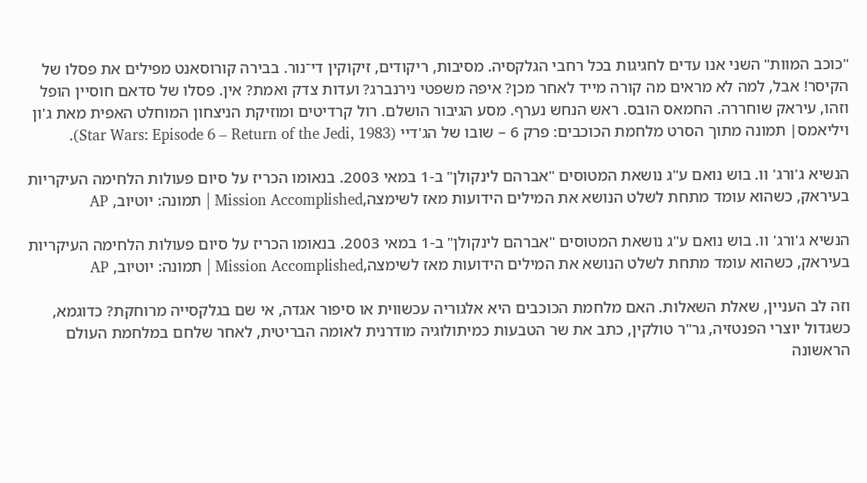"כוכב המוות" השני אנו עדים לחגיגות בכל רחבי הגלקסיה. מסיבות, ריקודים, זיקוקין די־נור. בבירה קורוסאנט מפילים את פסלו של הקיסר! אבל, למה לא מראים מה קורה מייד לאחר מכן? איפה משפטי נירנברג? ועדות צדק ואמת? אין. פסלו של סדאם חוסיין הופל וזהו, עיראק שוחררה. החמאס הובס. ראש הנחש נערף. מסע הגיבור הושלם. רול קרדיטים ומוזיקת הניצחון המוחלט האפית מאת ג'ון ויליאמס| תמונה מתוך הסרט מלחמת הכוכבים: פרק 6 – שובו של הג'דיי (Star Wars: Episode 6 – Return of the Jedi, 1983).

הנשיא ג'ורג' וו. בוש נואם ע"ג נושאת המטוסים "אברהם לינקולן" ב-1 במאי 2003. בנאומו הכריז על סיום פעולות הלחימה העיקריות בעיראק, כשהוא עומד מתחת לשלט הנושא את המילים הידועות מאז לשימצה,Mission Accomplished | תמונה: יוטיוב, AP

הנשיא ג'ורג' וו. בוש נואם ע"ג נושאת המטוסים "אברהם לינקולן" ב-1 במאי 2003. בנאומו הכריז על סיום פעולות הלחימה העיקריות בעיראק, כשהוא עומד מתחת לשלט הנושא את המילים הידועות מאז לשימצה,Mission Accomplished | תמונה: יוטיוב, AP

וזה לב העניין, שאלת השאלות. האם מלחמת הכוכבים היא אלגוריה עכשווית או סיפור אגדה, אי שם בגלקסייה מרוחקת? כדוגמא, כשגדול יוצרי הפנטזיה, גר"ר טולקין, כתב את שר הטבעות כמיתולוגיה מודרנית לאומה הבריטית, לאחר שלחם במלחמת העולם הראשונה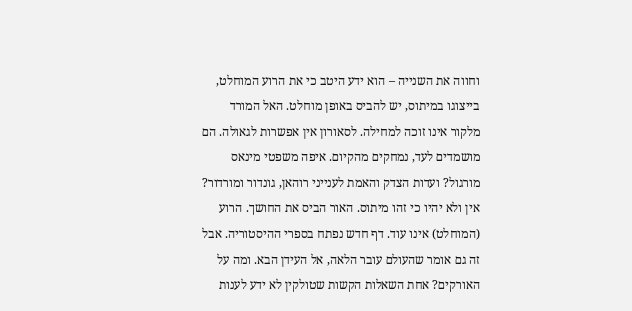וחווה את השנייה – הוא ידע היטב כי את הרוע המוחלט, בייצוגו במיתוס, יש להביס באופן מוחלט. האל המורד מלקור אינו זוכה למחילה. לסאורון אין אפשרות לגאולה. הם מושמדים לעד, נמחקים מהקיום. איפה משפטי מינאס מורגול? ועדות הצדק והאמת לענייני רוהאן, גונדור ומורדור? אין ולא יהיו כי זהו מיתוס. האור הביס את החושך. הרוע (המוחלט) אינו עוד. דף חדש נפתח בספרי ההיסטוריה. אבל זה גם אומר שהעולם עובר הלאה, אל העידן הבא. ומה על האורקים? אחת השאלות הקשות שטולקין לא ידע לענות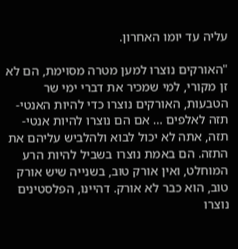עליה עד יומו האחרון.

"האורקים נוצרו למען מטרה מסוימת, הם לא זן מקורי, למי שמכיר את דברי ימי שר הטבעות, האורקים נוצרו כדי להיות האנטי-תזה לאלפים … אם הם נוצרו להיות אנטי-תזה, אתה לא יכול לבוא ולהלביש עליהם את התזה. הם באמת נוצרו בשביל להיות הרע המוחלט, ואין אורק טוב, בשנייה שיש אורק טוב, הוא כבר לא אורק. דהיינו, הפלסטינים נוצרו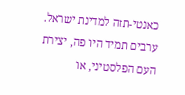כאנטי-תזה למדינת ישראל. ערבים תמיד היו פה, יצירת העם הפלסטיני, או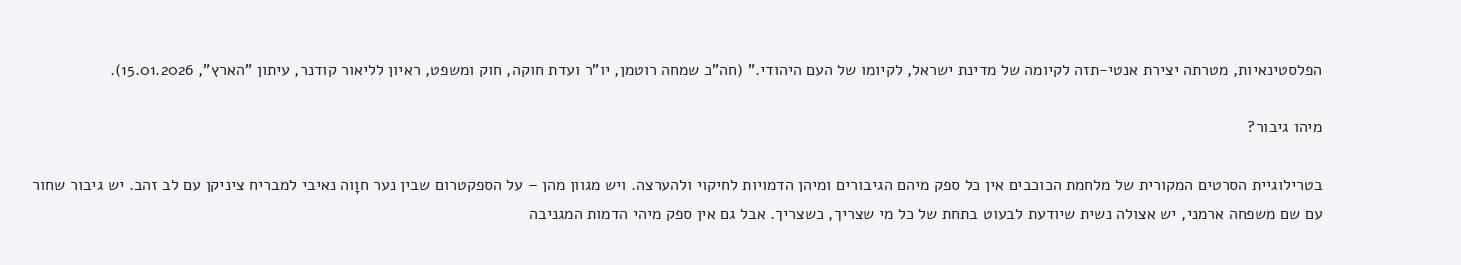הפלסטינאיות, מטרתה יצירת אנטי-תזה לקיומה של מדינת ישראל, לקיומו של העם היהודי." (חה"כ שמחה רוטמן, יו"ר ועדת חוקה, חוק ומשפט, ראיון לליאור קודנר, עיתון "הארץ", 15.01.2026).

מיהו גיבור?

בטרילוגיית הסרטים המקורית של מלחמת הכוכבים אין כל ספק מיהם הגיבורים ומיהן הדמויות לחיקוי ולהערצה. ויש מגוון מהן – על הספקטרום שבין נער חוָוה נאיבי למבריח ציניקן עם לב זהב. יש גיבור שחור עם שם משפחה ארמני, יש אצולה נשית שיודעת לבעוט בתחת של כל מי שצריך, כשצריך. אבל גם אין ספק מיהי הדמות המגניבה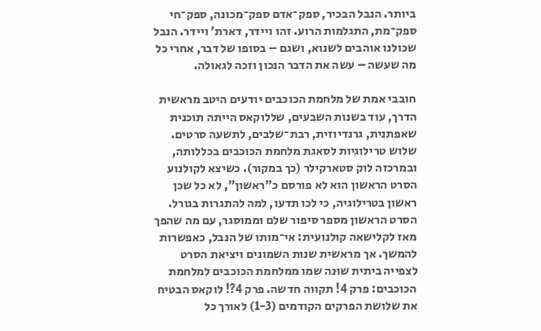ביותר. הנבל הבכיר, ספק־אדם ספק־מכונה, ספק־חי ספק־מת, התגלמות הרוע. זהו ויידר, דארת' ויידר. הנבל שכולנו אוהבים לשנוא, ושגם – בסופו של דבר, אחרי כל מה שעשה – עשה את הדבר הנכון וזכה לגאולה.

חובבי אמת של מלחמת הכוכבים יודעים היטב מראשית הדרך, עוד בשנות השבעים, שללוקאס הייתה תוכנית שאפתנית, גרנדיוזית, רבת־שלבים, לתשעה סרטים. שלוש טרילוגיות לסאגת מלחמת הכוכבים בכללותה, ובמרכזה לוק סטארקילר (כך במקור). כשיצא לקולנוע הסרט הראשון הוא לא פורסם כ"ראשון", לא כל שכן ראשון בטרילוגיה, כי לכו תדעו, למה להתגרות בגורל. הסרט הראשון מספר סיפור שלם וממוסגר, עם מה שהפך מאז לקלישאה קולנועית: אי־מותו של הנבל, כאפשרות להמשך. אך מראשית שנות השמונים ויציאת הסרט לצפייה ביתית שוּנה שמו ממלחמת הכוכבים למלחמת הכוכבים: פרק 4! תקווה חדשה. פרק 4?! לוקאס הבטיח את שלושת הפרקים הקודמים (1-3) לאורך כל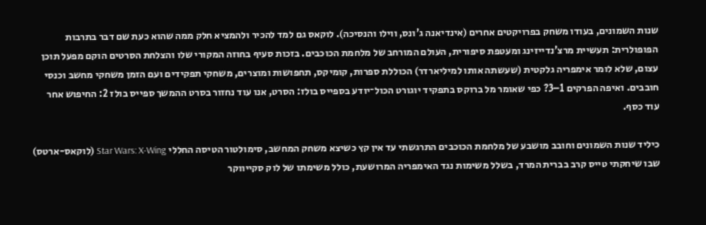שנות השמונים, בעודו משחק בפרויקטים אחרים (אינדיאנה ג'ונס, ווילו והנסיכה). לוקאס גם למד להכיר ולהמציא חלק ממה שהוא כעת שם דבר בתרבות הפופולרית: תעשיית מרצ'נדייזינג ומעטפת סיפורית, העולם המורחב של מלחמת הכוכבים. בזכות סעיף בחוזה המקורי שלו והצלחת הסרטים הוקם מפעל תוכן עצום, שלא לומר אימפריה גלקטית (שעשתה אותו למיליארדר) הכוללת ספרות, קומיקס, תחפושות ומוצרים, משחקי תפקידים ועם הזמן משחקי מחשב וכנסי חובבים. ואיפה הפרקים 1–3? כפי שאומר מל ברוקס בתפקיד יוגורט הכול־יודע בספייס בולז: הסרט, אנו עוד נחזור בסרט ההמשך ספייס בולז 2: החיפוש אחר עוד כסף.

כיליד שנות השמונים וחובב מושבע של מלחמת הכוכבים התרגשתי עד אין קץ כשיצא משחק המחשב, סימולטור הטיסה החללי Star Wars: X-Wing (לוקאס-ארטס) שבו שיחקתי טייס קרב בברית המרד, בשלל משימות נגד האימפריה המרושעת, כולל משימתו של לוק סקייווקר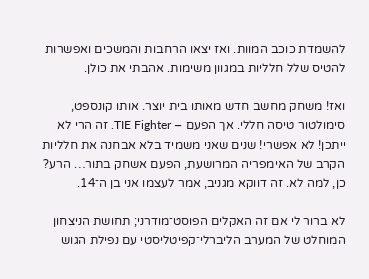להשמדת כוכב המוות. ואז יצאו הרחבות והמשכים ואפשרות להטיס שלל חלליות במגוון משימות. אהבתי את כולן.

ואז! משחק מחשב חדש מאותו בית יוצר. אותו קונספט, סימולטור טיסה חללי. אך הפעם – TIE Fighter. זה הרי לא ייתכן! לא אפשרי! שנים שאני משמיד בלא אבחנה את חלליות הקרב של האימפריה המרושעת, הפעם אשחק בתור… הרע? כן, למה לא. זה דווקא מגניב, אמר לעצמו אני בן ה־14.

לא ברור לי אם זה האקלים הפוסט־מודרני; תחושת הניצחון המוחלט של המערב הליברלי־קפיטליסטי עם נפילת הגוש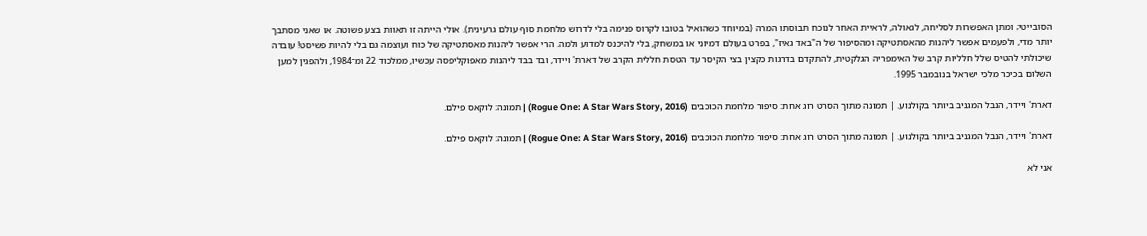הסובייטי; ומתן האפשרות לסליחה, לגאולה, לראיית האחר לנוכח תבוסתו המרה (במיוחד כשהואיל בטובו לקרוס פנימה בלי לדרוש מלחמת סוף עולם גרעינית). אולי הייתה זו תאוות בצע פשוטה. או שאני מסתבך יותר מדי, ולפעמים אפשר ליהנות מהאסתטיקה ומהסיפור של ה"באד גאיז", בפרט בעולם דמיוני או במשחק, בלי להיכנס למדוע ולמה. הרי אפשר ליהנות מאסתטיקה של כוח ועוצמה גם בלי להיות פשיסט! עובדה שיכולתי להטיס שלל חלליות קרב של האימפריה הגלקטית, להתקדם בדרגות כקצין בצי הקיסר עד הטסת חללית הקרב של דארת' ויידר, ובד בבד ליהנות מאפוקליפסה עכשיו, ממלכוד 22 ומ־1984, ולהפגין למען השלום בכיכר מלכי ישראל בנובמבר 1995.

דארת' ויידר, הנבל המגניב ביותר בקולנוע. | תמונה מתוך הסרט רוג אחת: סיפור מלחמת הכוכבים (Rogue One: A Star Wars Story, 2016) | תמונה: לוקאס פילם.

דארת' ויידר, הנבל המגניב ביותר בקולנוע. | תמונה מתוך הסרט רוג אחת: סיפור מלחמת הכוכבים (Rogue One: A Star Wars Story, 2016) | תמונה: לוקאס פילם.

אני לא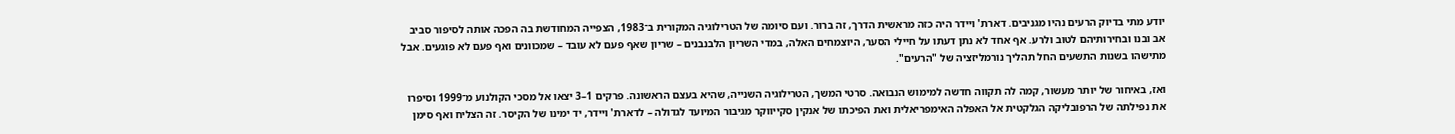יודע מתי בדיוק הרעים נהיו מגניבים. דארת' ויידר היה כזה מראשית הדרך, זה ברור. ועם סיומה של הטרילוגיה המקורית ב־1983, הצפייה המחודשת בה הפכה אותה לסיפור סביב אב ובנו ובחירותיהם לטוב ולרע. אף אחד לא נתן דעתו על חיילי הסער, היוצמחים האלה, במדי השריון הלבנבנים – שריון שאף פעם לא עובד – שמכוונים ואף פעם לא פוגעים. אבל מתישהו בשנות התשעים החל תהליך נורמליזציה של "הרעים".

ואז, באיחור של יותר מעשור, קמה לה תקווה חדשה למימוש הנבואה. סרטי המשך, הטרילוגיה השנייה, שהיא בעצם הראשונה. פרקים 1–3 יצאו אל מסכי הקולנוע מ־1999 וסיפרו את נפילתה של הרפובליקה הגלקטית אל האפלה האימפריאלית ואת הפיכתו של אנקין סקייווקר מגיבור המיועד לגדולה – לדארת' ויידר, יד ימינו של הקיסר. זה הצליח ואף סימן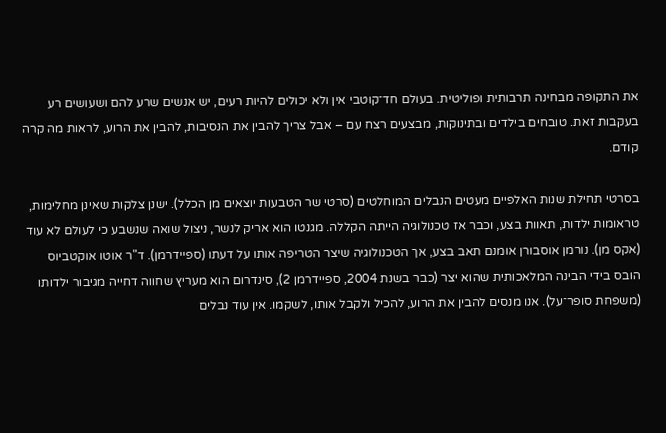את התקופה מבחינה תרבותית ופוליטית. בעולם חד־קוטבי אין ולא יכולים להיות רעים, יש אנשים שרע להם ושעושים רע בעקבות זאת. טובחים בילדים ובתינוקות, מבצעים רצח עם – אבל צריך להבין את הנסיבות, להבין את הרוע, לראות מה קרה קודם.

בסרטי תחילת שנות האלפיים מעטים הנבלים המוחלטים (סרטי שר הטבעות יוצאים מן הכלל). ישנן צלקות שאינן מחלימות, טראומות ילדות, תאוות בצע, וכבר אז טכנולוגיה הייתה הקללה. מגנטו הוא אריק לנשר, ניצול שואה שנשבע כי לעולם לא עוד (אקס מן). נורמן אוסבורן אומנם תאב בצע, אך הטכנולוגיה שיצר הטריפה אותו על דעתו (ספיידרמן). ד"ר אוטו אוקטביוס הובס בידי הבינה המלאכותית שהוא יצר (כבר בשנת 2004, ספיידרמן 2), סינדרום הוא מעריץ שחווה דחייה מגיבור ילדותו (משפחת סופר־על). אנו מנסים להבין את הרוע, להכיל ולקבל אותו, לשקמו. אין עוד נבלים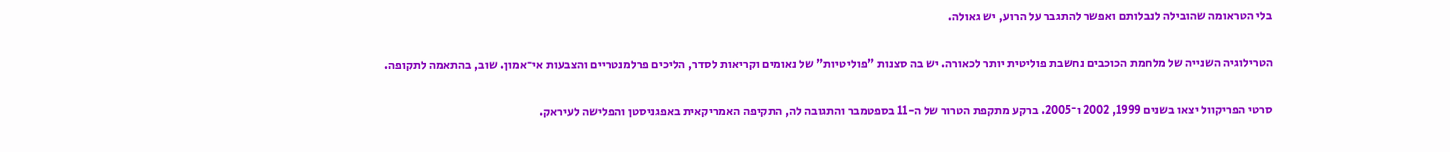בלי הטראומה שהובילה לנבלותם ואפשר להתגבר על הרוע, יש גאולה.

הטרילוגיה השנייה של מלחמת הכוכבים נחשבת פוליטית יותר לכאורה. יש בה סצנות "פוליטיות" של נאומים וקריאות לסדר, הליכים פרלמנטריים והצבעות אי־אמון. שוב, בהתאמה לתקופה.

סרטי הפריקוול יצאו בשנים 1999, 2002 ו־2005. ברקע מתקפת הטרור של ה-11 בספטמבר והתגובה לה, התקיפה האמריקאית באפגניסטן והפלישה לעיראק.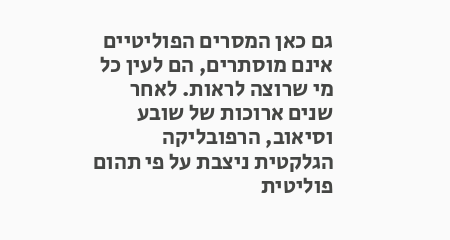גם כאן המסרים הפוליטיים אינם מוסתרים, הם לעין כל מי שרוצה לראות. לאחר שנים ארוכות של שובע וסיאוב, הרפובליקה הגלקטית ניצבת על פי תהום פוליטית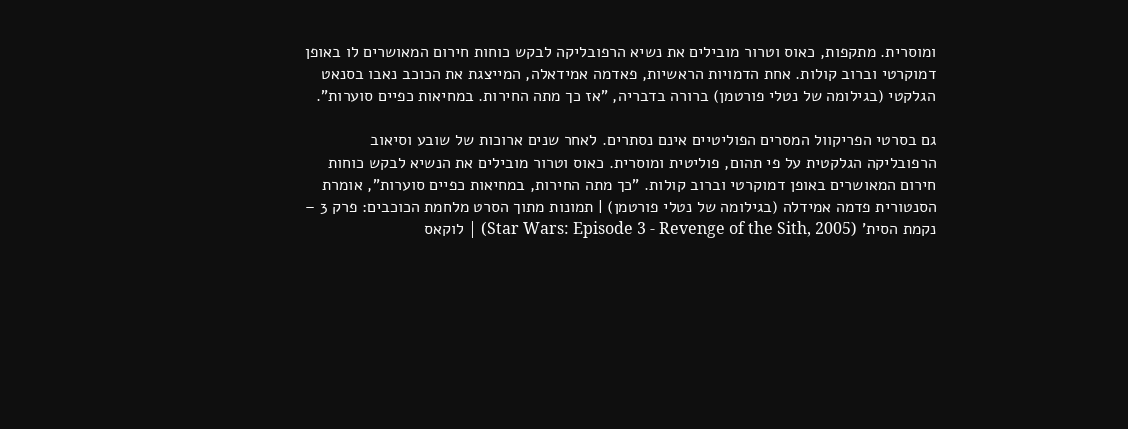ומוסרית. מתקפות, כאוס וטרור מובילים את נשיא הרפובליקה לבקש כוחות חירום המאושרים לו באופן דמוקרטי וברוב קולות. אחת הדמויות הראשיות, פאדמה אמידאלה, המייצגת את הכוכב נאבו בסנאט הגלקטי (בגילומה של נטלי פורטמן) ברורה בדבריה, "אז כך מתה החירות. במחיאות כפיים סוערות".

גם בסרטי הפריקוול המסרים הפוליטיים אינם נסתרים. לאחר שנים ארוכות של שובע וסיאוב הרפובליקה הגלקטית על פי תהום, פוליטית ומוסרית. כאוס וטרור מובילים את הנשיא לבקש כוחות חירום המאושרים באופן דמוקרטי וברוב קולות. "כך מתה החירות, במחיאות כפיים סוערות", אומרת הסנטורית פדמה אמידלה (בגילומה של נטלי פורטמן) | תמונות מתוך הסרט מלחמת הכוכבים: פרק 3 – נקמת הסית' (Star Wars: Episode 3 - Revenge of the Sith, 2005) | לוקאס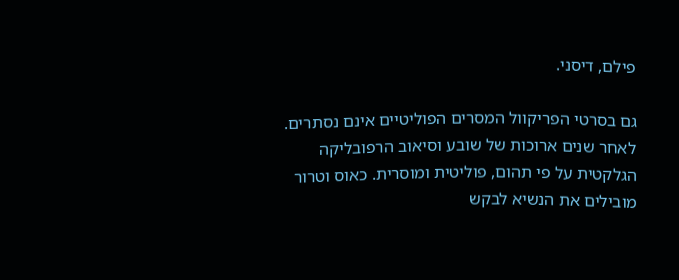פילם, דיסני.

גם בסרטי הפריקוול המסרים הפוליטיים אינם נסתרים. לאחר שנים ארוכות של שובע וסיאוב הרפובליקה הגלקטית על פי תהום, פוליטית ומוסרית. כאוס וטרור מובילים את הנשיא לבקש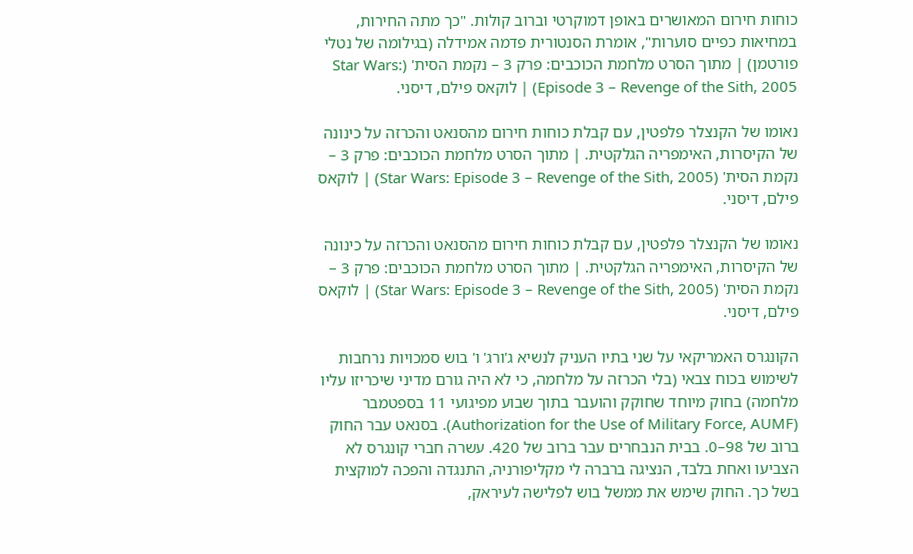כוחות חירום המאושרים באופן דמוקרטי וברוב קולות. "כך מתה החירות, במחיאות כפיים סוערות", אומרת הסנטורית פדמה אמידלה (בגילומה של נטלי פורטמן) | מתוך הסרט מלחמת הכוכבים: פרק 3 – נקמת הסית' (Star Wars: Episode 3 – Revenge of the Sith, 2005) | לוקאס פילם, דיסני.

נאומו של הקנצלר פלפטין, עם קבלת כוחות חירום מהסנאט והכרזה על כינונה של הקיסרות, האימפריה הגלקטית. | מתוך הסרט מלחמת הכוכבים: פרק 3 – נקמת הסית' (Star Wars: Episode 3 – Revenge of the Sith, 2005) | לוקאס פילם, דיסני.

נאומו של הקנצלר פלפטין, עם קבלת כוחות חירום מהסנאט והכרזה על כינונה של הקיסרות, האימפריה הגלקטית. | מתוך הסרט מלחמת הכוכבים: פרק 3 – נקמת הסית' (Star Wars: Episode 3 – Revenge of the Sith, 2005) | לוקאס פילם, דיסני.

הקונגרס האמריקאי על שני בתיו העניק לנשיא ג'ורג' ו' בוש סמכויות נרחבות לשימוש בכוח צבאי (בלי הכרזה על מלחמה, כי לא היה גורם מדיני שיכריזו עליו מלחמה) בחוק מיוחד שחוקק והועבר בתוך שבוע מפיגועי 11 בספטמבר (Authorization for the Use of Military Force, AUMF). בסנאט עבר החוק ברוב של 98–0. בבית הנבחרים עבר ברוב של 420. עשרה חברי קונגרס לא הצביעו ואחת בלבד, הנציגה ברברה לי מקליפורניה, התנגדה והפכה למוקצית בשל כך. החוק שימש את ממשל בוש לפלישה לעיראק,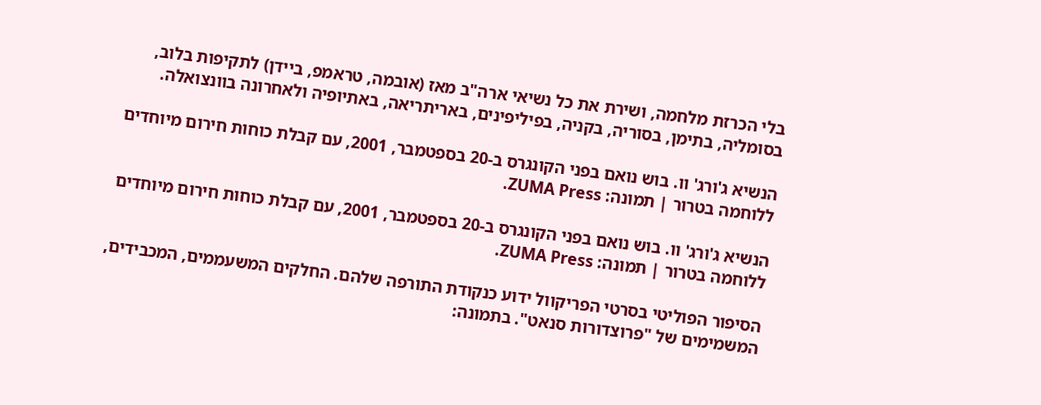בלי הכרזת מלחמה, ושירת את כל נשיאי ארה"ב מאז (אובמה, טראמפ, ביידן) לתקיפות בלוב, בסומליה, בתימן, בסוריה, בקניה, בפיליפינים, באריתריאה, באתיופיה ולאחרונה בוונצואלה.

הנשיא ג'ורג' וו. בוש נואם בפני הקונגרס ב-20 בספטמבר, 2001, עם קבלת כוחות חירום מיוחדים ללוחמה בטרור | תמונה: ZUMA Press.

הנשיא ג'ורג' וו. בוש נואם בפני הקונגרס ב-20 בספטמבר, 2001, עם קבלת כוחות חירום מיוחדים ללוחמה בטרור | תמונה: ZUMA Press.

הסיפור הפוליטי בסרטי הפריקוול ידוע כנקודת התורפה שלהם. החלקים המשעממים, המכבידים, המשמימים של "פרוצדורות סנאט". בתמונה: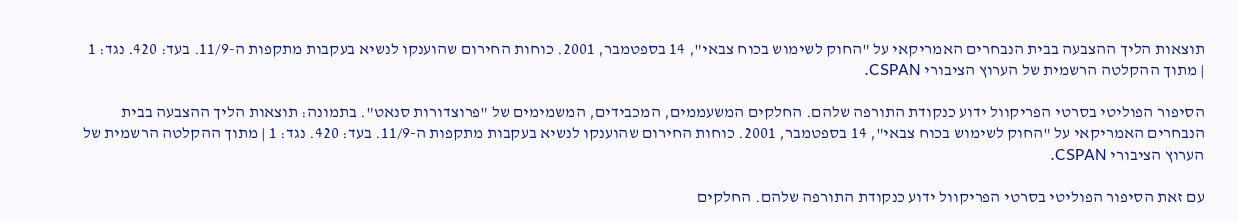תוצאות הליך ההצבעה בבית הנבחרים האמריקאי על "החוק לשימוש בכוח צבאי", 14 בספטמבר, 2001. כוחות החירום שהוענקו לנשיא בעקבות מתקפות ה-11/9. בעד: 420. נגד: 1 | מתוך ההקלטה הרשמית של הערוץ הציבורי CSPAN.

הסיפור הפוליטי בסרטי הפריקוול ידוע כנקודת התורפה שלהם. החלקים המשעממים, המכבידים, המשמימים של "פרוצדורות סנאט". בתמונה: תוצאות הליך ההצבעה בבית הנבחרים האמריקאי על "החוק לשימוש בכוח צבאי", 14 בספטמבר, 2001. כוחות החירום שהוענקו לנשיא בעקבות מתקפות ה-11/9. בעד: 420. נגד: 1 | מתוך ההקלטה הרשמית של הערוץ הציבורי CSPAN.

עם זאת הסיפור הפוליטי בסרטי הפריקוול ידוע כנקודת התורפה שלהם. החלקים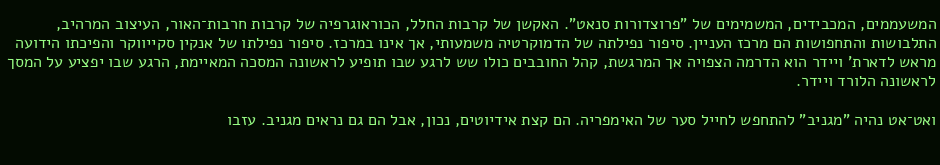המשעממים, המכבידים, המשמימים של "פרוצדורות סנאט". האקשן של קרבות החלל, הכוראוגרפיה של קרבות חרבות־האור, העיצוב המרהיב, התלבושות והתחפושות הם מרכז העניין. סיפור נפילתה של הדמוקרטיה משמעותי, אך אינו במרכז. סיפור נפילתו של אנקין סקייווקר והפיכתו הידועה מראש לדארת' ויידר הוא הדרמה הצפויה אך המרגשת, קהל החובבים כולו שש לרגע שבו תופיע לראשונה המסכה המאיימת, הרגע שבו יפציע על המסך לראשונה הלורד ויידר.

ואט־אט נהיה "מגניב" להתחפש לחייל סער של האימפריה. הם קצת אידיוטים, נכון, אבל הם גם נראים מגניב. עזבו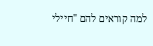למה קוראים להם "חיילי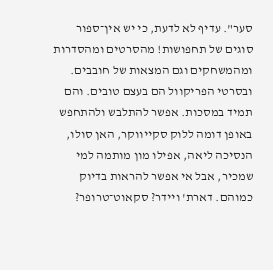סער". עדיף לא לדעת, כי יש אין־ספור סוגים של תחפושות! מהסרטים ומהסדרות ומהמשחקים וגם המצאות של חובבים. ובסרטי הפריקוול הם בעצם טובים. והם תמיד במסכות. אפשר להתלבש ולהתחפש באופן דומה ללוק סקייווקר, האן סולו, הנסיכה ליאה, אפילו מון מותמה למי שמכיר, אבל אי אפשר להראות בדיוק כמוהם. דארת' ויידר? סקאוט־טרופר?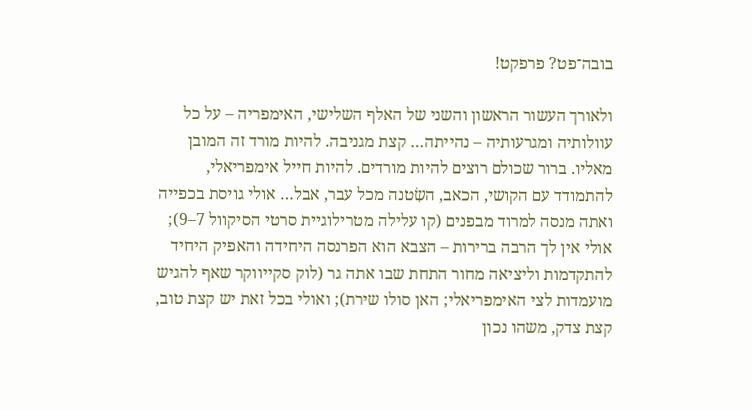בובה־פט? פרפקט!

ולאורך העשור הראשון והשני של האלף השלישי, האימפריה – על כל עוולותיה ומגרעותיה – נהייתה… קצת מגניבה. להיות מורד זה המובן מאליו. ברור שכולם רוצים להיות מורדים. להיות חייל אימפריאלי, להתמודד עם הקושי, הכאב, השִׂטנה מכל עבר, אבל… אולי גויסת בכפייה ואתה מנסה למרוד מבפנים (קו עלילה מטרילוגיית סרטי הסיקוול 7–9); אולי אין לך הרבה ברירות – הצבא הוא הפרנסה היחידה והאפיק היחיד להתקדמות וליציאה מחור התחת שבו אתה גר (לוק סקייווקר שאף להגיש מועמדות לצי האימפריאלי; האן סולו שירת); ואולי בכל זאת יש קצת טוב, קצת צדק, משהו נכון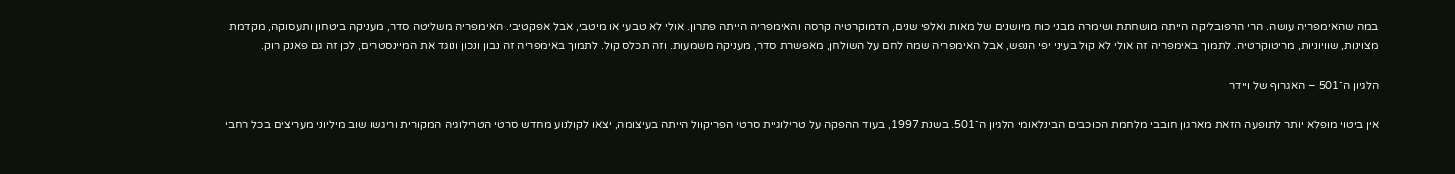במה שהאימפריה עושה. הרי הרפובליקה הייתה מושחתת ושימרה מבני כוח מיושנים של מאות ואלפי שנים, הדמוקרטיה קרסה והאימפריה הייתה פתרון. אולי לא טבעי או מיטבי, אבל אפקטיבי. האימפריה משליטה סדר, מעניקה ביטחון ותעסוקה, מקדמת מצוינות, שוויוניות, מריטוקרטיה. לתמוך באימפריה זה אולי לא קוּל בעיני יפי הנפש, אבל האימפריה שמה לחם על השולחן, מאפשרת סדר, מעניקה משמעות. וזה תכלס קול. לתמוך באימפריה זה נבון ונכון ונוגד את המיינסטרים, לכן זה גם פאנק רוק.

הלגיון ה־501 – האגרוף של ויידר

אין ביטוי מופלא יותר לתופעה הזאת מארגון חובבי מלחמת הכוכבים הבינלאומי הלגיון ה־501. בשנת 1997, בעוד ההפקה על טרילוגיית סרטי הפריקוול הייתה בעיצומה, יצאו לקולנוע מחדש סרטי הטרילוגיה המקורית וריגשו שוב מיליוני מעריצים בכל רחבי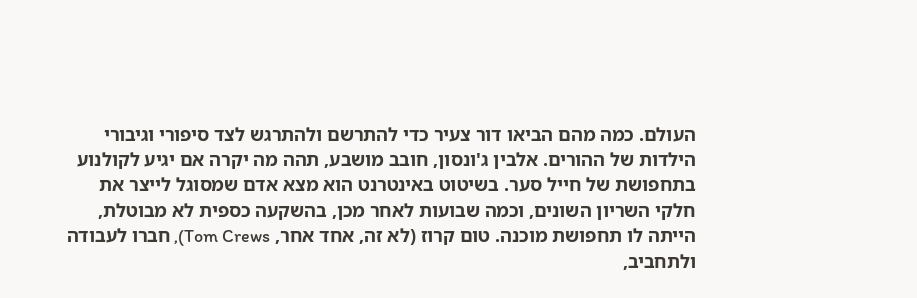העולם. כמה מהם הביאו דור צעיר כדי להתרשם ולהתרגש לצד סיפורי וגיבורי הילדות של ההורים. אלבין ג'ונסון, חובב מושבע, תהה מה יקרה אם יגיע לקולנוע בתחפושת של חייל סער. בשיטוט באינטרנט הוא מצא אדם שמסוגל לייצר את חלקי השריון השונים, וכמה שבועות לאחר מכן, בהשקעה כספית לא מבוטלת, הייתה לו תחפושת מוכנה. טום קרוז (לא זה, אחד אחר, Tom Crews), חברו לעבודה ולתחביב,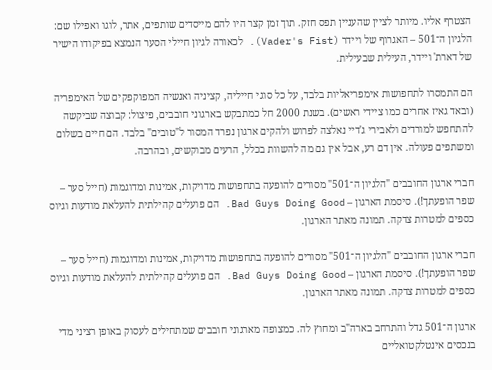הצטרף אליו. מיותר לציין שהעניין תפס חזק. תוך זמן קצר היו להם מייסדים שותפים, אתר, לוגו ואפילו שם: הלגיון ה־501 – האגרוף של ויידר (Vader's Fist). לכאורה לגיון חיילי הסער הנמצא בפיקודו הישיר של דארת' ויידר, העילית שבעילית.

הם התמסרו לתחפושות אימפריאליות בלבד, על כל סוגי חייליה, קציניה ואנשיה המפוקפקים של האימפריה (ובאד גאיז אחרים כמו ציידי ראשים). בשנת 2000 חל כמתבקש בארגוני חובבים, פיצול: קבוצה שביקשה להתחפש למורדים ולאבירי ג'דיי נאלצה לפרוש ולהקים ארגון נפרד המסור ל"טובים" בלבד. הם חיים בשלום ומשתפים פעולה. אין דם רע, אבל אין גם מה להשוות בכלל, הרעים מבוקשים, ובהרבה.

חברי ארגון החובבים "הלגיון ה־501" מסורים להופעה בתחפושות מדויקות, אמינות ומדוגמות (חייל סער – שפר הופעתך!). סיסמת הארגון – Bad Guys Doing Good. הם פועלים קהילתית להעלאת מודעות וגיוס כספים למטרות צדקה. תמונה מאתר הארגון.

חברי ארגון החובבים "הלגיון ה־501" מסורים להופעה בתחפושות מדויקות, אמינות ומדוגמות (חייל סער – שפר הופעתך!). סיסמת הארגון – Bad Guys Doing Good. הם פועלים קהילתית להעלאת מודעות וגיוס כספים למטרות צדקה. תמונה מאתר הארגון.

ארגון ה־501 גדל והתרחב בארה"ב ומחוץ לה. כמצופה מארגוני חובבים שמתחילים לעסוק באופן רציני מדי בנכסים אינטלקטואליים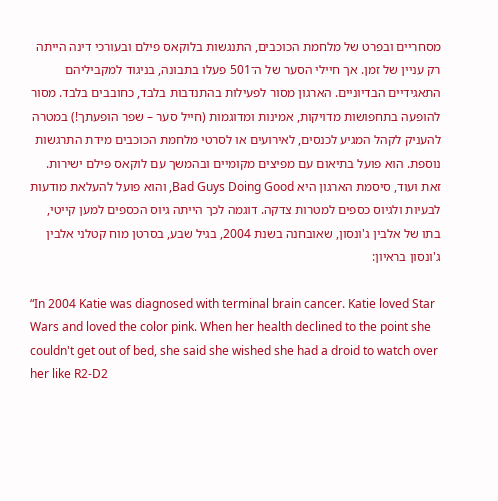מסחריים ובפרט של מלחמת הכוכבים, התנגשות בלוקאס פילם ובעורכי דינה הייתה רק עניין של זמן. אך חיילי הסער של ה־501 פעלו בתבונה, בניגוד למקביליהם התאגידיים הבדיוניים. הארגון מסור לפעילות בהתנדבות בלבד, כחובבים בלבד. מסור להופעה בתחפושות מדויקות, אמינות ומדוגמות (חייל סער – שפר הופעתך!) במטרה להעניק לקהל המגיע לכנסים, לאירועים או לסרטי מלחמת הכוכבים מידת התרגשות נוספת. הוא פועל בתיאום עם מפיצים מקומיים ובהמשך עם לוקאס פילם ישירות. זאת ועוד, סיסמת הארגון היא Bad Guys Doing Good, והוא פועל להעלאת מודעות לבעיות ולגיוס כספים למטרות צדקה. דוגמה לכך הייתה גיוס הכספים למען קייטי, בתו של אלבין ג'ונסון, שאובחנה בשנת 2004, בגיל שבע, בסרטן מוח קטלני אלבין ג'ונסון בראיון:

“In 2004 Katie was diagnosed with terminal brain cancer. Katie loved Star Wars and loved the color pink. When her health declined to the point she couldn't get out of bed, she said she wished she had a droid to watch over her like R2-D2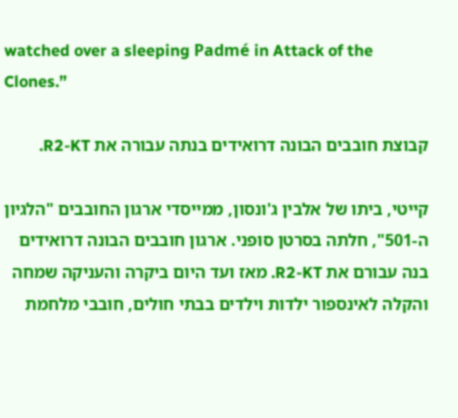watched over a sleeping Padmé in Attack of the Clones.”

קבוצת חובבים הבונה דרואידים בנתה עבורה את R2-KT.

קייטי, ביתו של אלבין ג'ונסון, ממייסדי ארגון החובבים "הלגיון ה-501", חלתה בסרטן סופני. ארגון חובבים הבונה דרואידים בנה עבורם את R2-KT. מאז ועד היום ביקרה והעניקה שמחה והקלה לאינספור ילדות וילדים בבתי חולים, חובבי מלחמת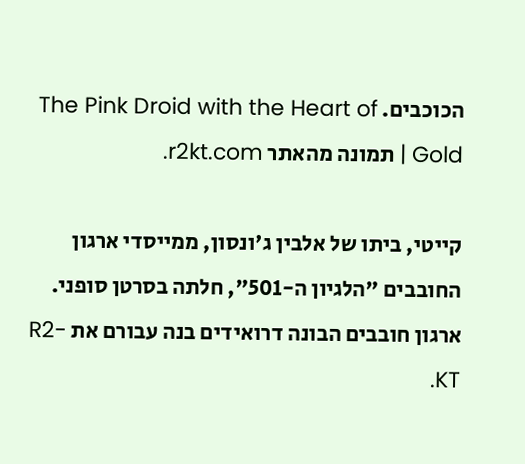הכוכבים. The Pink Droid with the Heart of Gold | תמונה מהאתר r2kt.com.

קייטי, ביתו של אלבין ג'ונסון, ממייסדי ארגון החובבים "הלגיון ה-501", חלתה בסרטן סופני. ארגון חובבים הבונה דרואידים בנה עבורם את R2-KT.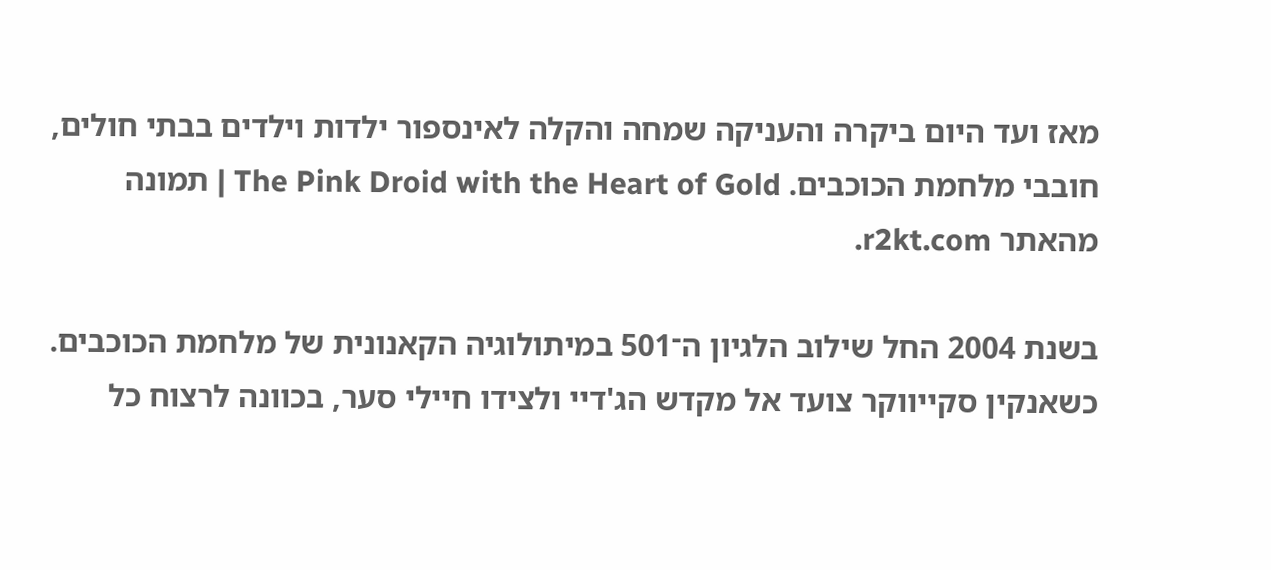מאז ועד היום ביקרה והעניקה שמחה והקלה לאינספור ילדות וילדים בבתי חולים, חובבי מלחמת הכוכבים. The Pink Droid with the Heart of Gold | תמונה מהאתר r2kt.com.

בשנת 2004 החל שילוב הלגיון ה־501 במיתולוגיה הקאנונית של מלחמת הכוכבים. כשאנקין סקייווקר צועד אל מקדש הג'דיי ולצידו חיילי סער, בכוונה לרצוח כל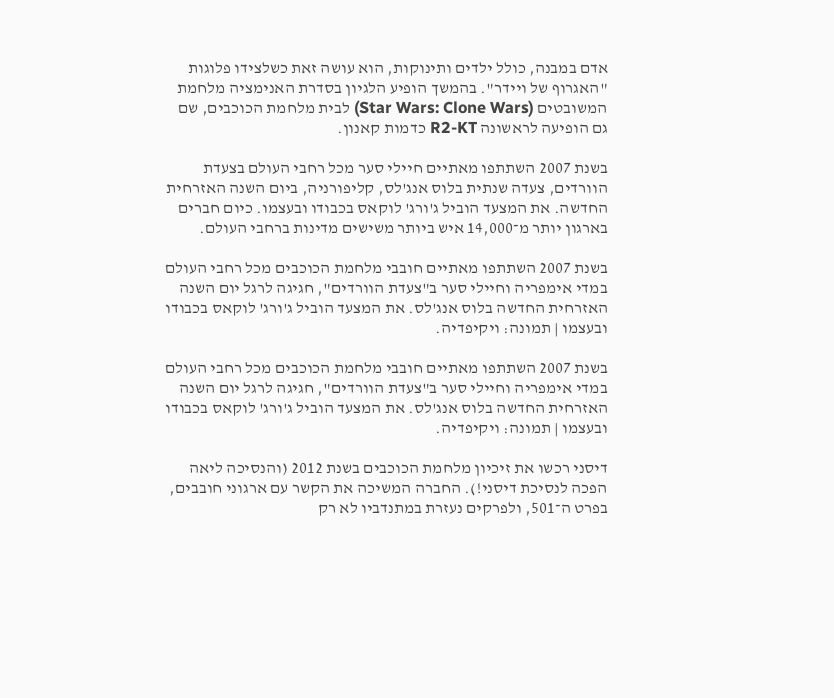אדם במבנה, כולל ילדים ותינוקות, הוא עושה זאת כשלצידו פלוגות "האגרוף של ויידר". בהמשך הופיע הלגיון בסדרת האנימציה מלחמת המשובטים (Star Wars: Clone Wars) לבית מלחמת הכוכבים, שם גם הופיעה לראשונה R2-KT כדמות קאנון.

בשנת 2007 השתתפו מאתיים חיילי סער מכל רחבי העולם בצעדת הוורדים, צעדה שנתית בלוס אנג'לס, קליפורניה, ביום השנה האזרחית החדשה. את המצעד הוביל ג'ורג' לוקאס בכבודו ובעצמו. כיום חברים בארגון יותר מ־14,000 איש ביותר משישים מדינות ברחבי העולם.

בשנת 2007 השתתפו מאתיים חובבי מלחמת הכוכבים מכל רחבי העולם במדי אימפריה וחיילי סער ב"צעדת הוורדים", חגיגה לרגל יום השנה האזרחית החדשה בלוס אנג'לס. את המצעד הוביל ג'ורג' לוקאס בכבודו ובעצמו | תמונה: ויקיפדיה.

בשנת 2007 השתתפו מאתיים חובבי מלחמת הכוכבים מכל רחבי העולם במדי אימפריה וחיילי סער ב"צעדת הוורדים", חגיגה לרגל יום השנה האזרחית החדשה בלוס אנג'לס. את המצעד הוביל ג'ורג' לוקאס בכבודו ובעצמו | תמונה: ויקיפדיה.

דיסני רכשו את זיכיון מלחמת הכוכבים בשנת 2012 (והנסיכה ליאה הפכה לנסיכת דיסני!). החברה המשיכה את הקשר עם ארגוני חובבים, בפרט ה־501, ולפרקים נעזרת במתנדביו לא רק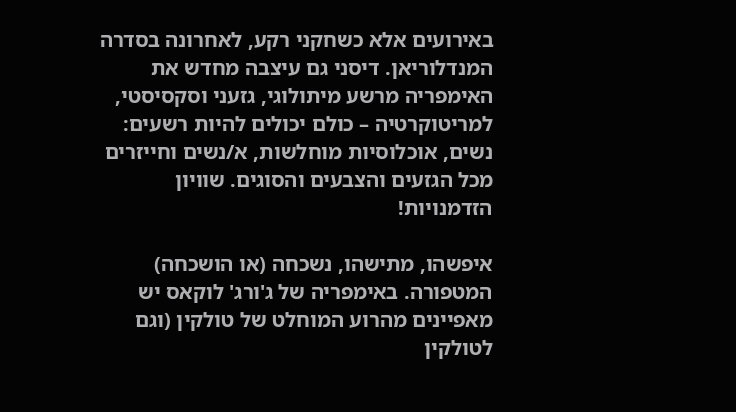באירועים אלא כשחקני רקע, לאחרונה בסדרה המנדלוריאן. דיסני גם עיצבה מחדש את האימפריה מרשע מיתולוגי, גזעני וסקסיסטי, למריטוקרטיה – כולם יכולים להיות רשעים: נשים, אוכלוסיות מוחלשות, א/נשים וחייזרים מכל הגזעים והצבעים והסוגים. שוויון הזדמנויות!

איפשהו, מתישהו, נשכחה (או הושכחה) המטפורה. באימפריה של ג'ורג' לוקאס יש מאפיינים מהרוע המוחלט של טולקין (וגם לטולקין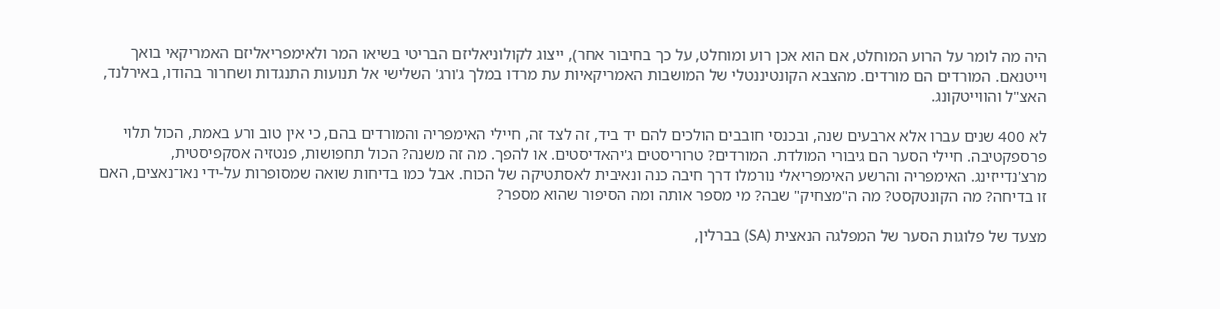היה מה לומר על הרוע המוחלט, אם הוא אכן רוע ומוחלט, על כך בחיבור אחר), ייצוג לקולוניאליזם הבריטי בשיאו המר ולאימפריאליזם האמריקאי בואך וייטנאם. המורדים הם מורדים. מהצבא הקונטיננטלי של המושבות האמריקאיות עת מרדו במלך ג'ורג' השלישי אל תנועות התנגדות ושחרור בהודו, באירלנד, האצ"ל והווייטקונג.

לא 400 שנים עברו אלא ארבעים שנה, ובכנסי חובבים הולכים להם יד ביד, זה לצד זה, חיילי האימפריה והמורדים בהם, כי אין טוב ורע באמת, הכול תלוי פרספקטיבה. חיילי הסער הם גיבורי המולדת. המורדים? טרוריסטים ג'יהאדיסטים. או להפך. מה זה משנה? הכול תחפושות, פנטזיה אסקפיסטית, מרצ'נדייזינג. האימפריה והרשע האימפריאלי נורמלו דרך חיבה כנה ונאיבית לאסתטיקה של הכוח. אבל כמו בדיחות שואה שמסופרות על-ידי נאו־נאצים, האם זו בדיחה? מה הקונטקסט? מה ה"מצחיק" שבה? מי מספר אותה ומה הסיפור שהוא מספר?

מצעד של פלוגות הסער של המפלגה הנאצית (SA) בברלין,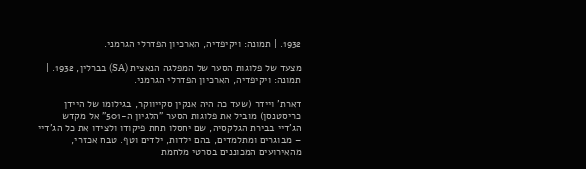1932. | תמונה: ויקיפדיה, הארכיון הפדרלי הגרמני.

מצעד של פלוגות הסער של המפלגה הנאצית (SA) בברלין, 1932. | תמונה: ויקיפדיה, הארכיון הפדרלי הגרמני.

דארת' ויידר (שעד כה היה אנקין סקייווקר, בגילומו של היידן כריסטנסן) מוביל את פלוגות הסער "הלגיון ה-501" אל מקדש הג'דיי בבירת הגלקסיה, שם יחסלו תחת פיקודו ולצידו את כל הג'דיי – מבוגרים ומתלמדים, בהם ילדות, ילדים וטף. טבח אכזרי, מהאירועים המכוננים בסרטי מלחמת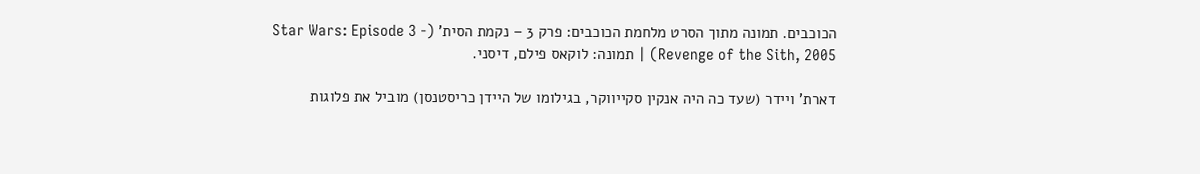הכוכבים. תמונה מתוך הסרט מלחמת הכוכבים: פרק 3 – נקמת הסית' (Star Wars: Episode 3 - Revenge of the Sith, 2005) | תמונה: לוקאס פילם, דיסני.

דארת' ויידר (שעד כה היה אנקין סקייווקר, בגילומו של היידן כריסטנסן) מוביל את פלוגות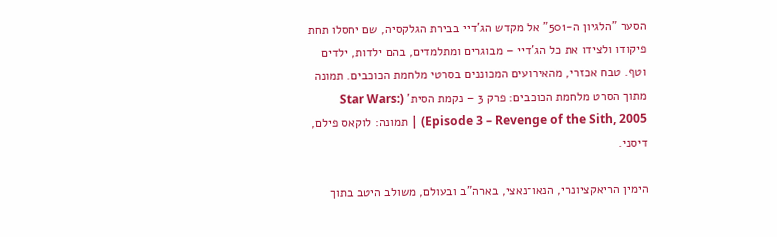הסער "הלגיון ה-501" אל מקדש הג'דיי בבירת הגלקסיה, שם יחסלו תחת פיקודו ולצידו את כל הג'דיי – מבוגרים ומתלמדים, בהם ילדות, ילדים וטף. טבח אכזרי, מהאירועים המכוננים בסרטי מלחמת הכוכבים. תמונה מתוך הסרט מלחמת הכוכבים: פרק 3 – נקמת הסית' (Star Wars: Episode 3 – Revenge of the Sith, 2005) | תמונה: לוקאס פילם, דיסני.

הימין הריאקציונרי, הנאו־נאצי, בארה"ב ובעולם, משולב היטב בתוך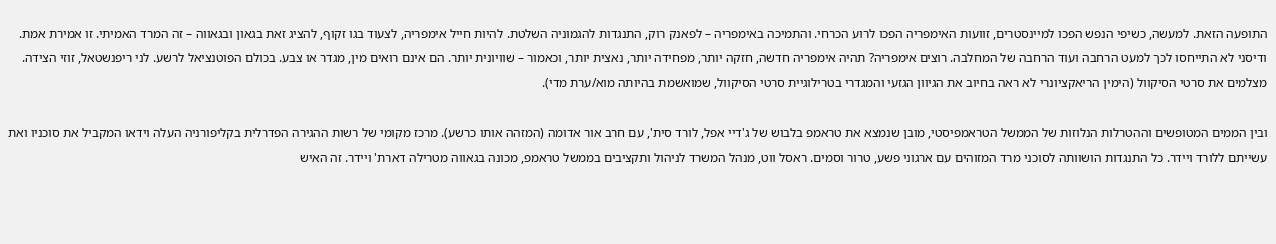התופעה הזאת. למעשה, כשיפי הנפש הפכו למיינסטרים, זוועות האימפריה הפכו לרוע הכרחי. והתמיכה באימפריה – לפאנק רוק, התנגדות להגמוניה השלטת. להיות חייל אימפריה, לצעוד בגו זקוף, להציג זאת בגאון ובגאווה – זה המרד האמיתי. זו אמירת אמת. ודיסני לא התייחסו לכך למעט הרחבה ועוד הרחבה של המחלבה. רוצים אימפריה? תהיה אימפריה חדשה, חזקה יותר, מפחידה יותר, נאצית יותר, וכאמור – שוויונית יותר. הם אינם רואים מין, מגדר או צבע. בכולם הפוטנציאל לרשע. לני ריפנשטאל, זוזי הצידה. מצלמים את סרטי הסיקוול (הימין הריאקציונרי לא ראה בחיוב את הגיוון הגזעי והמגדרי בטרילוגיית סרטי הסיקוול, שמואשמת בהיותה מוא/ערת מדי).

ובין הממים המטופשים וההטרלות הנלוזות של הממשל הטראמפיסטי, מובן שנמצא את טראמפ בלבוש של ג'דיי אפל, לורד סית', עם חרב אור אדומה (המזהה אותו כרשע). מרכז מקומי של רשות ההגירה הפדרלית בקליפורניה העלה וידאו המקביל את סוכניו ואת עשייתם ללורד ויידר. כל התנגדות הושוותה לסוכני מרד המזוהים עם ארגוני פשע, טרור וסמים. ראסל ווט, מנהל המשרד לניהול ותקציבים בממשל טראמפ, מכונה בגאווה מטרילה דארת' ויידר. זה האיש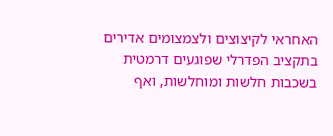האחראי לקיצוצים ולצמצומים אדירים בתקציב הפדרלי שפוגעים דרמטית בשכבות חלשות ומוחלשות, ואף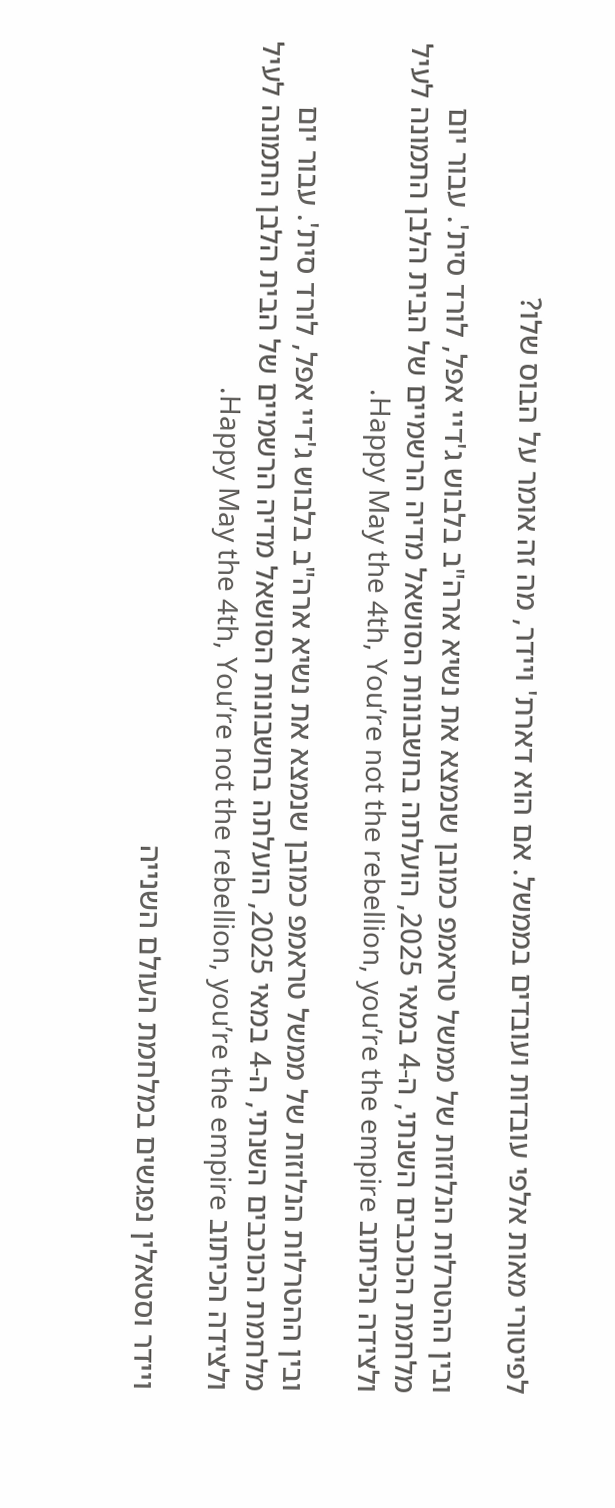לפיטורי מאות אלפי עובדות ועובדים בממשל. אם הוא דארת' ויידר, מה זה אומר על הבוס שלו?

ובין ההטרלות הנלוזות של ממשל טראמפ כמובן שנמצא את נשיא ארה"ב בלבוש ג'דיי אפל, לורד סית'. עבור יום מלחמת הכוכבים השנתי, ה-4 במאי 2025, הועלתה בחשבונות הסושאל מדיה הרשמיים של הבית הלבן התמונה לעיל ולצידה הכיתוב Happy May the 4th, You’re not the rebellion, you’re the empire.

ובין ההטרלות הנלוזות של ממשל טראמפ כמובן שנמצא את נשיא ארה"ב בלבוש ג'דיי אפל, לורד סית'. עבור יום מלחמת הכוכבים השנתי, ה-4 במאי 2025, הועלתה בחשבונות הסושאל מדיה הרשמיים של הבית הלבן התמונה לעיל ולצידה הכיתוב Happy May the 4th, You’re not the rebellion, you’re the empire.

ויידר וסטאלין נפגשים במלחמת העולם השנייה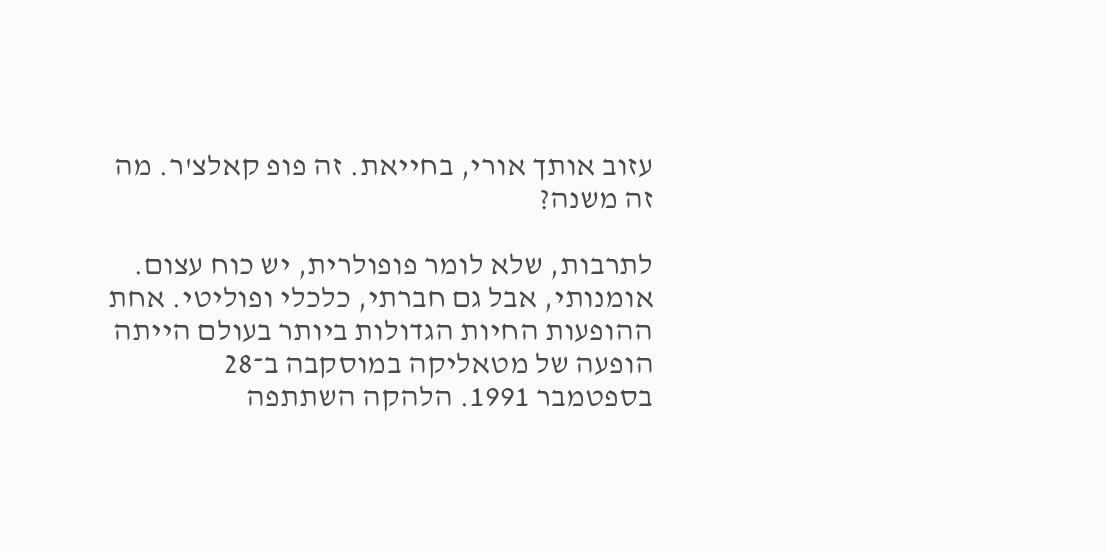עזוב אותך אורי, בחייאת. זה פופ קאלצ'ר. מה זה משנה?

לתרבות, שלא לומר פופולרית, יש כוח עצום. אומנותי, אבל גם חברתי, כלכלי ופוליטי. אחת ההופעות החיות הגדולות ביותר בעולם הייתה הופעה של מטאליקה במוסקבה ב־28 בספטמבר 1991. הלהקה השתתפה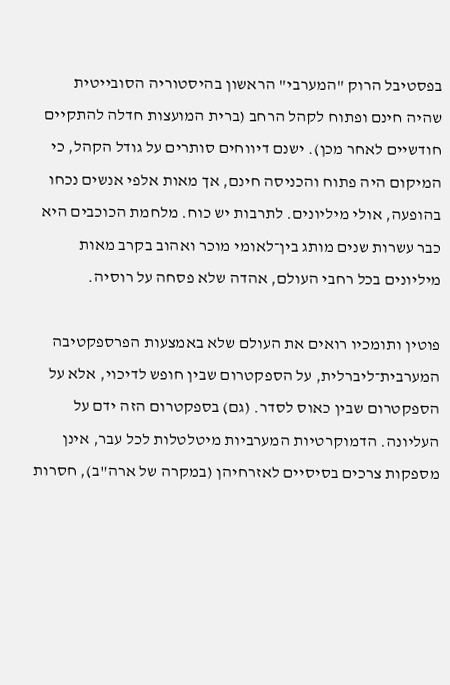בפסטיבל הרוק "המערבי" הראשון בהיסטוריה הסובייטית שהיה חינם ופתוח לקהל הרחב (ברית המועצות חדלה להתקיים חודשיים לאחר מכן). ישנם דיווחים סותרים על גודל הקהל, כי המיקום היה פתוח והכניסה חינם, אך מאות אלפי אנשים נכחו בהופעה, אולי מיליונים. לתרבות יש כוח. מלחמת הכוכבים היא כבר עשרות שנים מותג בין־לאומי מוכר ואהוב בקרב מאות מיליונים בכל רחבי העולם, אהדה שלא פסחה על רוסיה.

פוטין ותומכיו רואים את העולם שלא באמצעות הפרספקטיבה המערבית־ליברלית, על הספקטרום שבין חופש לדיכוי, אלא על הספקטרום שבין כאוס לסדר. (גם) בספקטרום הזה ידם על העליונה. הדמוקרטיות המערביות מיטלטלות לכל עבר, אינן מספקות צרכים בסיסיים לאזרחיהן (במקרה של ארה"ב), חסרות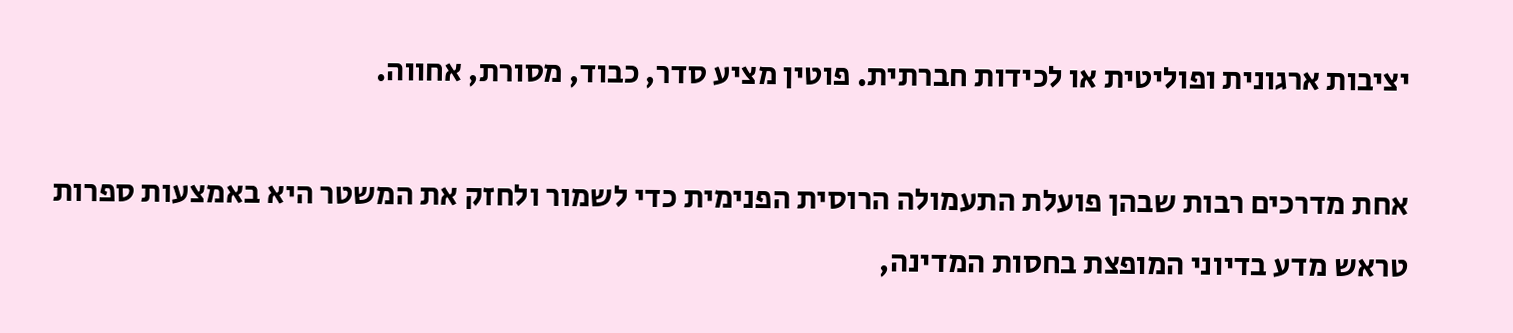יציבות ארגונית ופוליטית או לכידות חברתית. פוטין מציע סדר, כבוד, מסורת, אחווה.

אחת מדרכים רבות שבהן פועלת התעמולה הרוסית הפנימית כדי לשמור ולחזק את המשטר היא באמצעות ספרות טראש מדע בדיוני המופצת בחסות המדינה,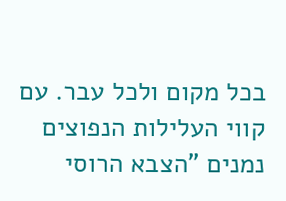בכל מקום ולכל עבר. עם קווי העלילות הנפוצים נמנים "הצבא הרוסי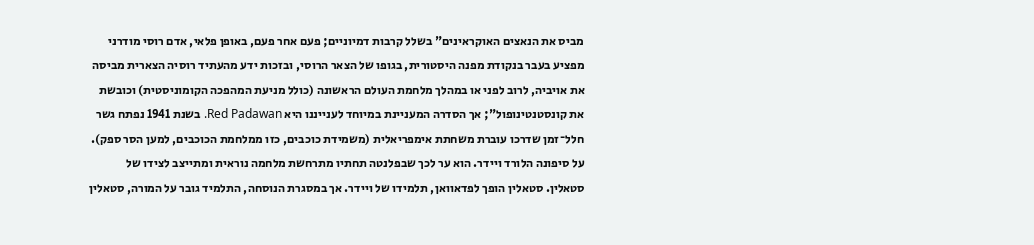מביס את הנאצים האוקראינים" בשלל קרבות דמיוניים; פעם אחר פעם, באופן פלאי, אדם רוסי מודרני מפציע בעבר בנקודת מפנה היסטורית, בגופו של הצאר הרוסי, ובזכות ידע מהעתיד רוסיה הצארית מביסה את אויביה, לרוב לפני או במהלך מלחמת העולם הראשונה (כולל מניעת המהפכה הקומוניסטית) וכובשת את קונסטנטינופול"; אך הסדרה המעניינת במיוחד לענייננו היא Red Padawan. בשנת 1941 נפתח גשר חלל־זמן שדרכו עוברת משחתת אימפריאלית (משמידת כוכבים, כזו ממלחמת הכוכבים, למען הסר ספק). על סיפונה הלורד ויידר. הוא ער לכך שבפלנטה תחתיו מתרחשת מלחמה נוראית ומתייצב לצידו של סטאלין. סטאלין הופך לפדאוואן, תלמידו של ויידר. אך במסגרת הנוסחה, התלמיד גובר על המורה, סטאלין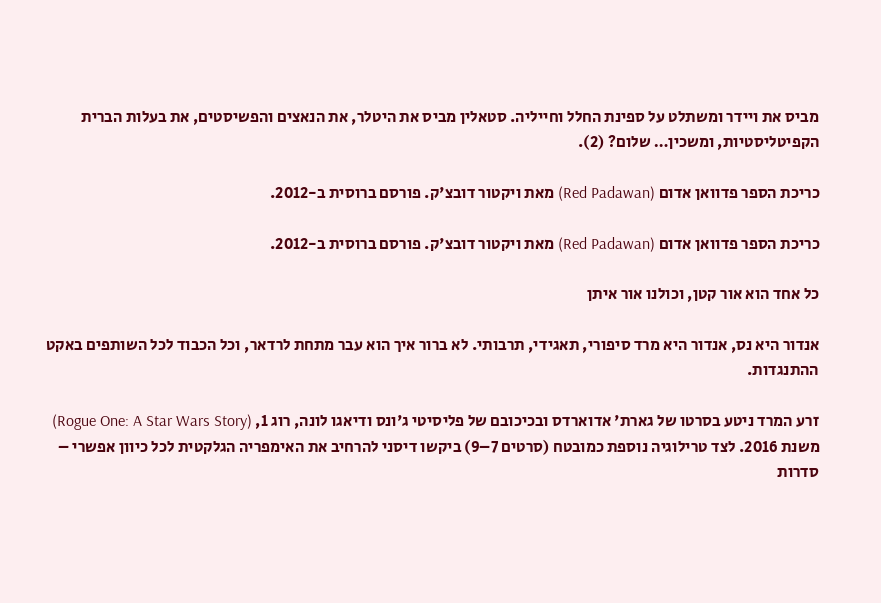מביס את ויידר ומשתלט על ספינת החלל וחייליה. סטאלין מביס את היטלר, את הנאצים והפשיסטים, את בעלות הברית הקפיטליסטיות, ומשכין… שלום? (2).

כריכת הספר פדוואן אדום (Red Padawan) מאת ויקטור דובצ'ק. פורסם ברוסית ב-2012.

כריכת הספר פדוואן אדום (Red Padawan) מאת ויקטור דובצ'ק. פורסם ברוסית ב-2012.

כל אחד הוא אור קטן, וכולנו אור איתן

אנדור היא נס, אנדור היא מרד סיפורי, תאגידי, תרבותי. לא ברור איך הוא עבר מתחת לרדאר, וכל הכבוד לכל השותפים באקט ההתנגדות.

זרע המרד ניטע בסרטו של גארת' אדוארדס ובכיכובם של פליסיטי ג'ונס ודיאגו לונה, רוג 1, (Rogue One: A Star Wars Story) משנת 2016. לצד טרילוגיה נוספת כמובטח (סרטים 7–9) ביקשו דיסני להרחיב את האימפריה הגלקטית לכל כיוון אפשרי – סדרות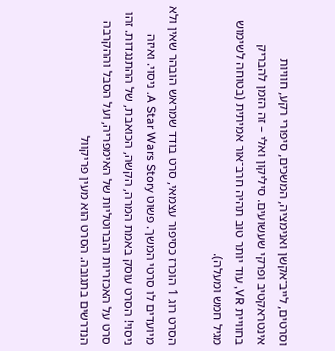וסרטים, לייב־אקשן ואנימציה, המשכים, סיפורי רקע, חוויות אינטראקטיב ופרקי שעשועים. סיליקון ואלי – זה הזמן להבריק בחוויית VR, עוד יותר טוב תהיה חרב־אור אמיתית (בטוחה לשימוש מגיל חמש ומעלה).

הסרט רוג 1 הוכרז כסיפור עצמאי, סרט בודד שמראש הובהר שאין ולא מיועדים לו סרטי המשך. פשוט A Star Wars Story. ניסוי. ואיזה ניסוי! הסרט עוסק באמת המרה, הקשה, הכואבת, של ההתנגדות. זהו סרט על האכזריות והברוטליות של האימפריה, ועל הסבל וההקרבה הנדרשים בתגובה. הסרט הוא מעין פריקוול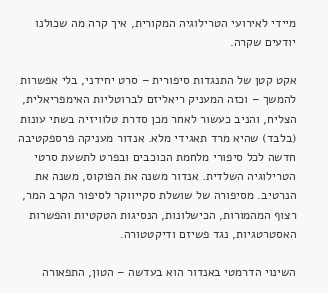מיידי לאירועי הטרילוגיה המקורית, איך קרה מה שכולנו יודעים שקרה.

אקט קטן של התנגדות סיפורית – סרט יחידני, בלי אפשרות להמשך – וכזה המעניק ריאליזם לברוטליות האימפריאלית, הצליח, והניב כעשור לאחר מכן סדרת טלוויזיה בשתי עונות (בלבד) שהיא מרד תאגידי מלא. אנדור מעניקה פרספקטיבה חדשה לכל סיפורי מלחמת הכוכבים ובפרט לתשעת סרטי הטרילוגיה השלדית. אנדור משנה את הפוקוס, משנה את הנרטיב. מסיפורה של שושלת סקייווקר לסיפור הקרב המר, רצוף המהמורות, הכישלונות, הנסיגות הטקטיות והפשרות האסטרטגיות, נגד פשיזם ודיקטטורה.

השינוי הדרמטי באנדור הוא בעדשה – הטון, התפאורה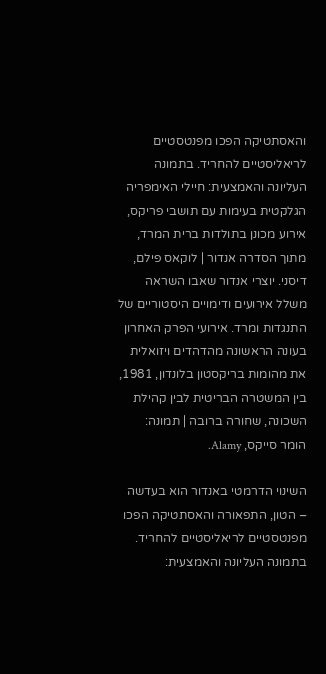והאסתטיקה הפכו מפנטסטיים לריאליסטיים להחריד. בתמונה העליונה והאמצעית: חיילי האימפריה הגלקטית בעימות עם תושבי פריקס, אירוע מכונן בתולדות ברית המרד, מתוך הסדרה אנדור | לוקאס פילם, דיסני. יוצרי אנדור שאבו השראה משלל אירועים ודימויים היסטוריים של התנגדות ומרד. אירועי הפרק האחרון בעונה הראשונה מהדהדים ויזואלית את מהומות בריקסטון בלונדון, 1981, בין המשטרה הבריטית לבין קהילת השכונה, שחורה ברובה | תמונה: הומר סייקס, Alamy.

השינוי הדרמטי באנדור הוא בעדשה – הטון, התפאורה והאסתטיקה הפכו מפנטסטיים לריאליסטיים להחריד. בתמונה העליונה והאמצעית: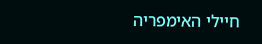חיילי האימפריה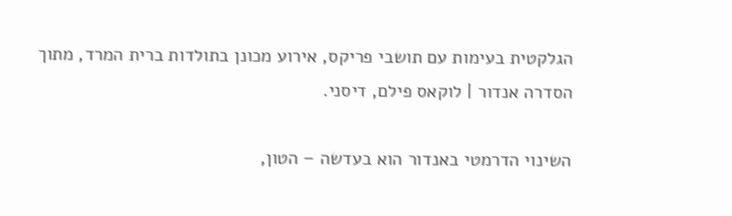הגלקטית בעימות עם תושבי פריקס, אירוע מכונן בתולדות ברית המרד, מתוך הסדרה אנדור | לוקאס פילם, דיסני.

השינוי הדרמטי באנדור הוא בעדשה – הטון,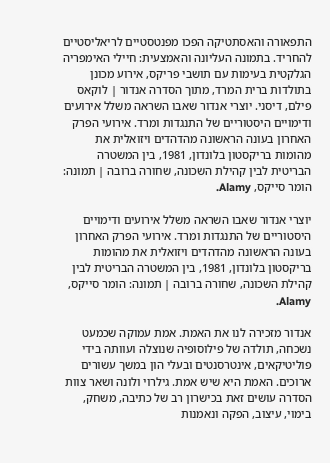התפאורה והאסתטיקה הפכו מפנטסטיים לריאליסטיים להחריד. בתמונה העליונה והאמצעית: חיילי האימפריה הגלקטית בעימות עם תושבי פריקס, אירוע מכונן בתולדות ברית המרד, מתוך הסדרה אנדור | לוקאס פילם, דיסני. יוצרי אנדור שאבו השראה משלל אירועים ודימויים היסטוריים של התנגדות ומרד. אירועי הפרק האחרון בעונה הראשונה מהדהדים ויזואלית את מהומות בריקסטון בלונדון, 1981, בין המשטרה הבריטית לבין קהילת השכונה, שחורה ברובה | תמונה: הומר סייקס, Alamy.

יוצרי אנדור שאבו השראה משלל אירועים ודימויים היסטוריים של התנגדות ומרד. אירועי הפרק האחרון בעונה הראשונה מהדהדים ויזואלית את מהומות בריקסטון בלונדון, 1981, בין המשטרה הבריטית לבין קהילת השכונה, שחורה ברובה | תמונה: הומר סייקס, Alamy.

אנדור מזכירה לנו את האמת. אמת עמוקה שכמעט נשכחה, תולדה של פילוסופיה שנוצלה ועוותה בידי פוליטיקאים, אינטרסנטים ובעלי הון במשך עשורים ארוכים. האמת היא שיש אמת. גילרוי ולונה ושאר צוות הסדרה עושים זאת בכישרון רב של כתיבה, משחק, בימוי, עיצוב, הפקה ונאמנות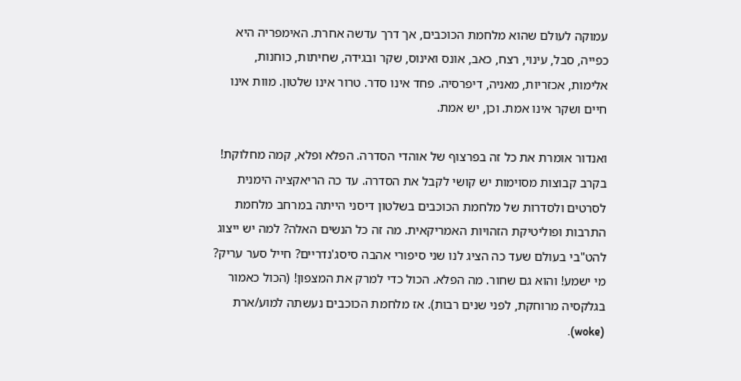עמוקה לעולם שהוא מלחמת הכוכבים, אך דרך עדשה אחרת. האימפריה היא כפייה, סבל, עינוי, רצח, כאב, אונס ואינוס, שקר ובגידה, שחיתות, כוחנות, אלימות, אכזריות, מאניה, דיפרסיה. פחד אינו סדר. טרור אינו שלטון. מוות אינו חיים ושקר אינו אמת. וכן, יש אמת.

ואנדור אומרת את כל זה בפרצוף של אוהדי הסדרה. הפלא ופלא, קמה מחלוקת! בקרב קבוצות מסוימות יש קושי לקבל את הסדרה. עד כה הריאקציה הימנית לסרטים ולסדרות של מלחמת הכוכבים בשלטון דיסני הייתה במרחב מלחמת התרבות ופוליטיקת הזהויות האמריקאית. מה זה כל הנשים האלה? למה יש ייצוג להט"בי בעולם שעד כה הציג לנו שני סיפורי אהבה סיסג'נדריים? חייל סער עריק? מי ישמע! והוא גם שחור. מה הפלא. הכול כדי למרק את המצפון! (הכול כאמור בגלקסיה מרוחקת, לפני שנים רבות). אז מלחמת הכוכבים נעשתה למוע/ארת (woke).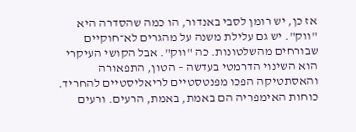אז כן, יש רומן לסבי באנדור, הו כמה שהסדרה היא "ווק". יש גם עלילת משנה על מהגרים לא־חוקיים שבורחים מהשלטונות. כה "ווק". אבל הקושי העיקרי הוא השינוי הדרמטי בעדשה – הטון, התפאורה והאסתטיקה הפכו מפנטסטיים לריאליסטיים להחריד. כוחות האימפריה הם באמת, באמת, הרעים. ורעים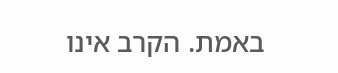באמת. הקרב אינו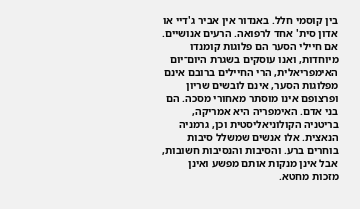בין קוסמי חלל. באנדור אין אביר ג'דיי או אדון סית' אחד לרפואה. הרעים אנושיים. אם חיילי הסער הם פלוגות קומנדו מיוחדות, ואנו עוסקים בשגרת היום־יום האימפריאלית, הרי החיילים ברובם אינם מפלוגות הסער, אינם לובשים שריון ופרצופם אינו מוסתר מאחורי מסכה. הם בני אדם. האימפריה היא אמריקה, בריטניה הקולוניאליסטית וכן, גרמניה הנאצית. אלו אנשים שמשלל סיבות בוחרים ברע. והסיבות והנסיבות חשובות, אבל אינן מנקות אותם מפשע ואינן מזכות מחטא.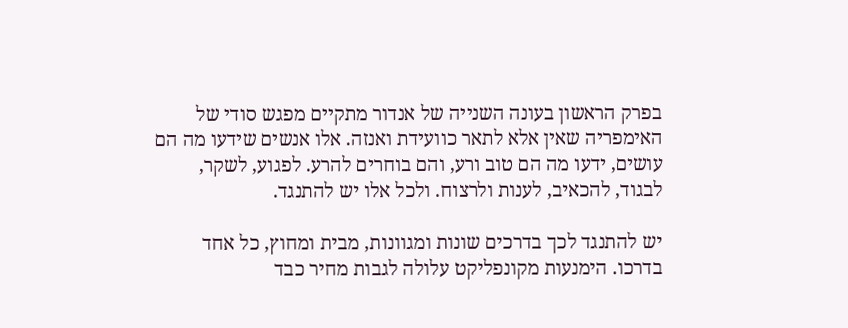בפרק הראשון בעונה השנייה של אנדור מתקיים מפגש סודי של האימפריה שאין אלא לתאר כוועידת ואנזה. אלו אנשים שידעו מה הם עושים, ידעו מה הם טוב ורע, והם בוחרים להרע. לפגוע, לשקר, לבגוד, להכאיב, לענות ולרצוח. ולכל אלו יש להתנגד.

יש להתנגד לכך בדרכים שונות ומגוונות, מבית ומחוץ, כל אחד בדרכו. הימנעות מקונפליקט עלולה לגבות מחיר כבד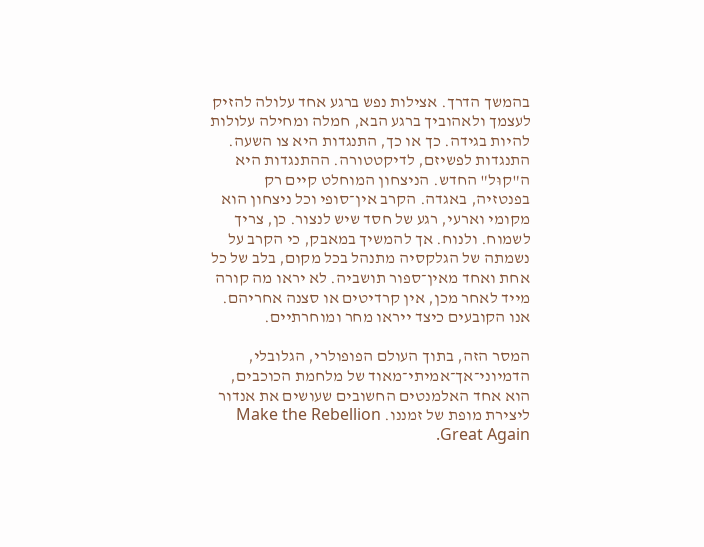בהמשך הדרך. אצילות נפש ברגע אחד עלולה להזיק לעצמך ולאהוביך ברגע הבא, חמלה ומחילה עלולות להיות בגידה. כך או כך, התנגדות היא צו השעה. התנגדות לפשיזם, לדיקטטורה. ההתנגדות היא ה"קוּל" החדש. הניצחון המוחלט קיים רק בפנטזיה, באגדה. הקרב אין־סופי וכל ניצחון הוא מקומי וארעי, רגע של חסד שיש לנצור. כן, צריך לשמוח. ולנוח. אך להמשיך במאבק, כי הקרב על נשמתה של הגלקסיה מתנהל בכל מקום, בלב של כל אחת ואחד מאין־ספור תושביה. לא יראו מה קורה מייד לאחר מכן, אין קרדיטים או סצנה אחריהם. אנו הקובעים כיצד ייראו מחר ומוחרתיים.

המסר הזה, בתוך העולם הפופולרי, הגלובלי, הדמיוני־אך־אמיתי־מאוד של מלחמת הכוכבים, הוא אחד האלמנטים החשובים שעושים את אנדור ליצירת מופת של זמננו. Make the Rebellion Great Again.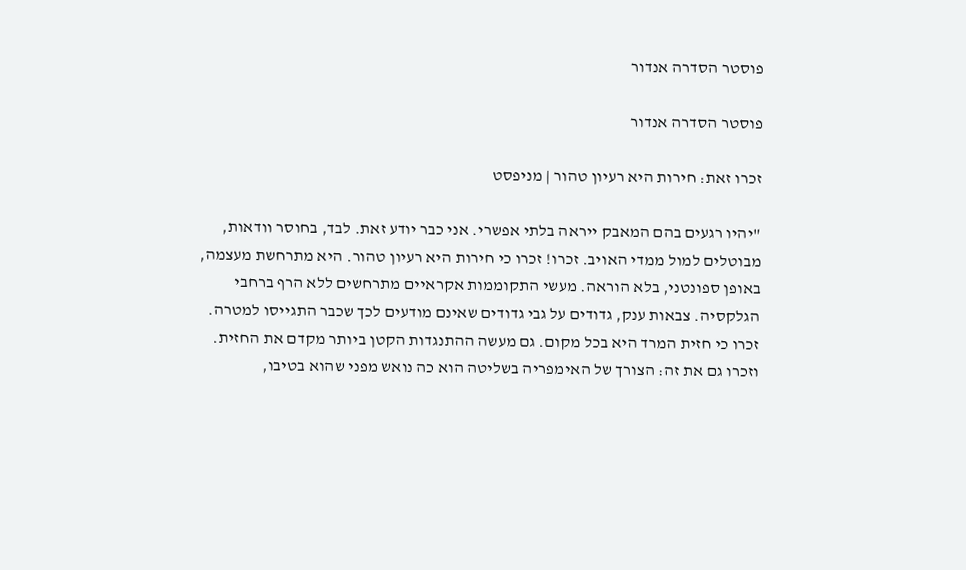פוסטר הסדרה אנדור

פוסטר הסדרה אנדור

זכרו זאת: חירות היא רעיון טהור | מניפסט

"יהיו רגעים בהם המאבק ייראה בלתי אפשרי. אני כבר יודע זאת. לבד, בחוסר וודאות, מבוטלים למול ממדי האויב. זכרו! זכרו כי חירות היא רעיון טהור. היא מתרחשת מעצמה, באופן ספונטני, בלא הוראה. מעשי התקוממות אקראיים מתרחשים ללא הרף ברחבי הגלקסיה. צבאות ענק, גדודים על גבי גדודים שאינם מודעים לכך שכבר התגייסו למטרה. זכרו כי חזית המרד היא בכל מקום. גם מעשה ההתנגדות הקטן ביותר מקדם את החזית. וזכרו גם את זה: הצורך של האימפריה בשליטה הוא כה נואש מפני שהוא בטיבו,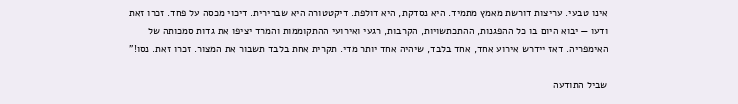אינו טבעי. עריצות דורשת מאמץ מתמיד. היא נסדקת, היא דולפת. דיקטטורה היא שברירית. דיכוי מכסה על פחד. זכרו זאת ודעו — יבוא היום בו כל ההפגנות, ההתכתשויות, הקרבות, רגעי ואירועי ההתקוממות והמרד יציפו את גדות סמכותה של האימפריה. דאז יידרש אירוע אחד, אחד בלבד, שיהיה אחד יותר מדי. תקרית אחת בלבד תשבור את המצור. זכרו זאת. נסו!"

שביל התודעה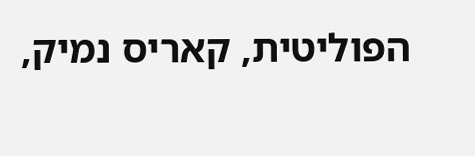הפוליטית, קאריס נמיק,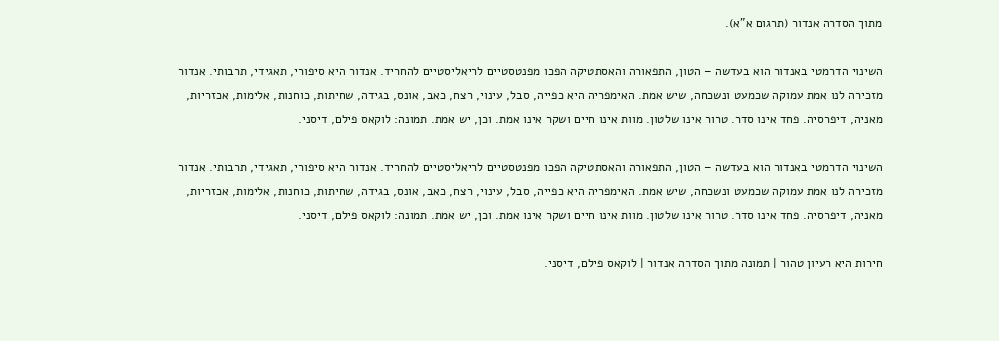מתוך הסדרה אנדור (תרגום א"א).

השינוי הדרמטי באנדור הוא בעדשה – הטון, התפאורה והאסתטיקה הפכו מפנטסטיים לריאליסטיים להחריד. אנדור היא סיפורי, תאגידי, תרבותי. אנדור מזכירה לנו אמת עמוקה שכמעט ונשכחה, שיש אמת. האימפריה היא כפייה, סבל, עינוי, רצח, כאב, אונס, בגידה, שחיתות, כוחנות, אלימות, אכזריות, מאניה, דיפרסיה. פחד אינו סדר. טרור אינו שלטון. מוות אינו חיים ושקר אינו אמת. וכן, יש אמת. תמונה: לוקאס פילם, דיסני.

השינוי הדרמטי באנדור הוא בעדשה – הטון, התפאורה והאסתטיקה הפכו מפנטסטיים לריאליסטיים להחריד. אנדור היא סיפורי, תאגידי, תרבותי. אנדור מזכירה לנו אמת עמוקה שכמעט ונשכחה, שיש אמת. האימפריה היא כפייה, סבל, עינוי, רצח, כאב, אונס, בגידה, שחיתות, כוחנות, אלימות, אכזריות, מאניה, דיפרסיה. פחד אינו סדר. טרור אינו שלטון. מוות אינו חיים ושקר אינו אמת. וכן, יש אמת. תמונה: לוקאס פילם, דיסני.

חירות היא רעיון טהור | תמונה מתוך הסדרה אנדור | לוקאס פילם, דיסני.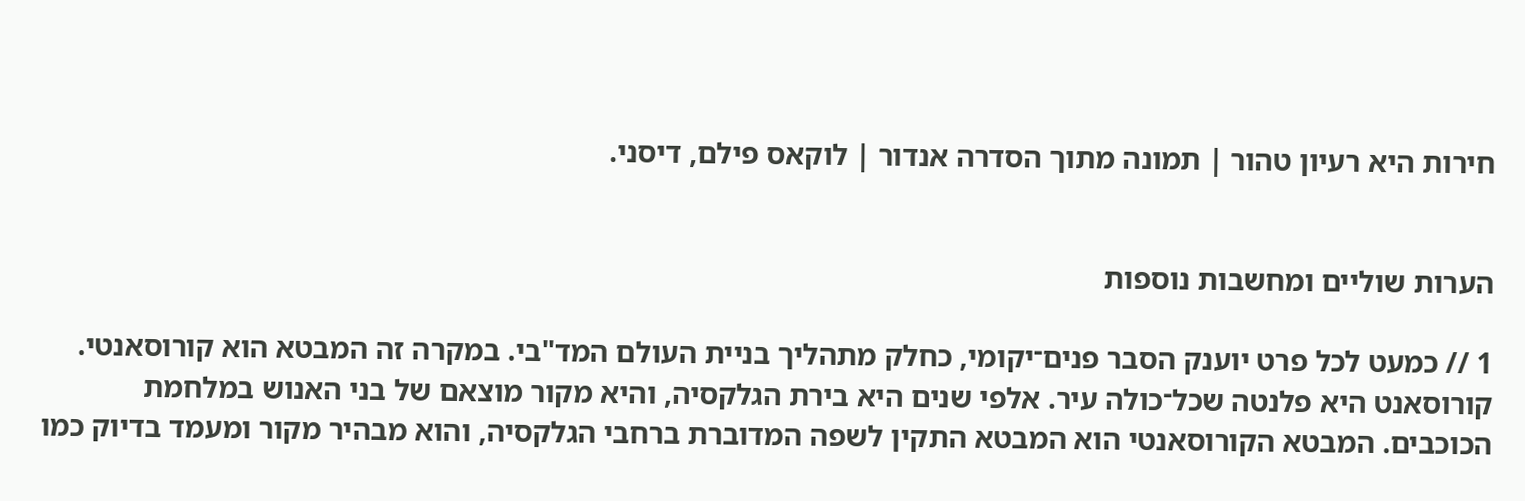חירות היא רעיון טהור | תמונה מתוך הסדרה אנדור | לוקאס פילם, דיסני.


הערות שוליים ומחשבות נוספות

1 // כמעט לכל פרט יוענק הסבר פנים־יקומי, כחלק מתהליך בניית העולם המד"בי. במקרה זה המבטא הוא קורוסאנטי. קורוסאנט היא פלנטה שכל־כולה עיר. אלפי שנים היא בירת הגלקסיה, והיא מקור מוצאם של בני האנוש במלחמת הכוכבים. המבטא הקורוסאנטי הוא המבטא התקין לשפה המדוברת ברחבי הגלקסיה, והוא מבהיר מקור ומעמד בדיוק כמו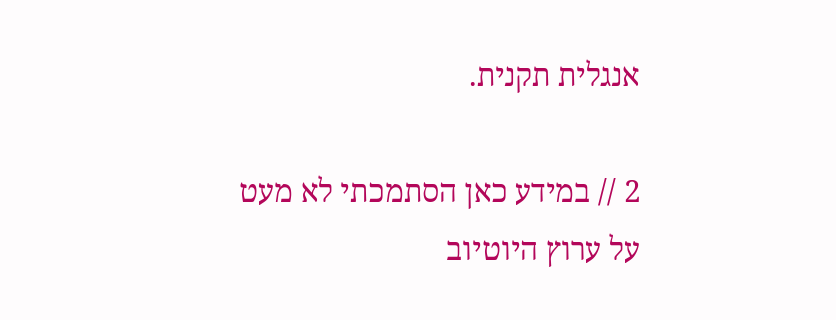אנגלית תקנית.

2 // במידע כאן הסתמכתי לא מעט על ערוץ היוטיוב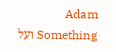Adam Something ועל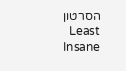הסרטון Least Insane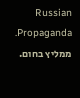Russian Propaganda. ממליץ בחום.